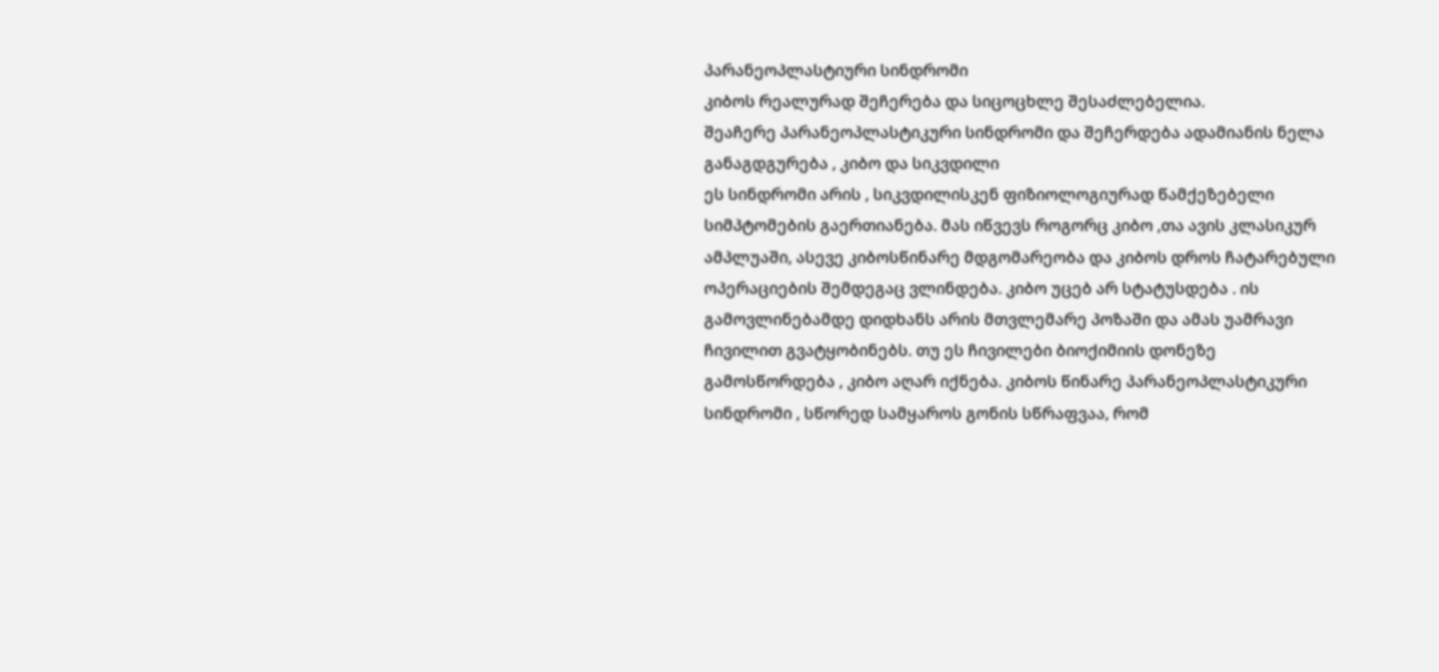პარანეოპლასტიური სინდრომი
კიბოს რეალურად შეჩერება და სიცოცხლე შესაძლებელია.
შეაჩერე პარანეოპლასტიკური სინდრომი და შეჩერდება ადამიანის ნელა განაგდგურება , კიბო და სიკვდილი
ეს სინდრომი არის , სიკვდილისკენ ფიზიოლოგიურად წამქეზებელი სიმპტომების გაერთიანება. მას იწვევს როგორც კიბო ,თა ავის კლასიკურ ამპლუაში, ასევე კიბოსწინარე მდგომარეობა და კიბოს დროს ჩატარებული ოპერაციების შემდეგაც ვლინდება. კიბო უცებ არ სტატუსდება . ის გამოვლინებამდე დიდხანს არის მთვლემარე პოზაში და ამას უამრავი ჩივილით გვატყობინებს. თუ ეს ჩივილები ბიოქიმიის დონეზე გამოსწორდება , კიბო აღარ იქნება. კიბოს წინარე პარანეოპლასტიკური სინდრომი , სწორედ სამყაროს გონის სწრაფვაა, რომ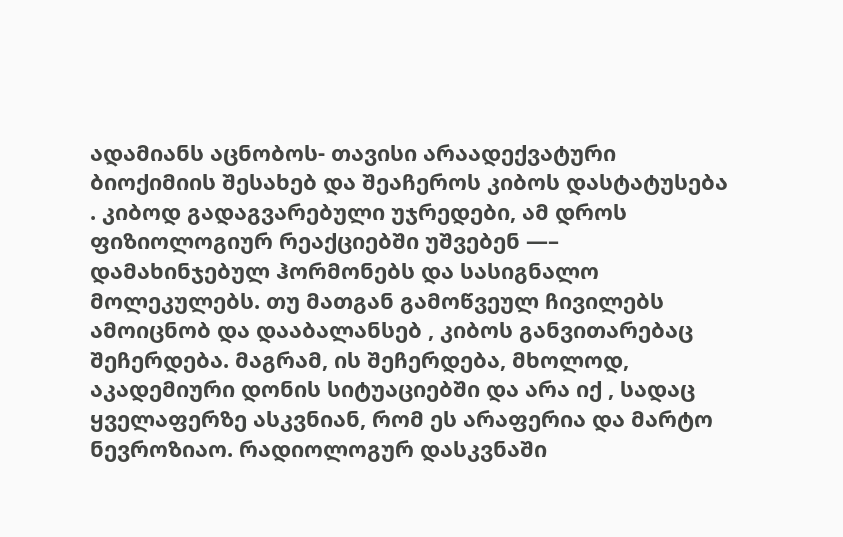ადამიანს აცნობოს- თავისი არაადექვატური ბიოქიმიის შესახებ და შეაჩეროს კიბოს დასტატუსება . კიბოდ გადაგვარებული უჯრედები, ამ დროს ფიზიოლოგიურ რეაქციებში უშვებენ —– დამახინჯებულ ჰორმონებს და სასიგნალო მოლეკულებს. თუ მათგან გამოწვეულ ჩივილებს ამოიცნობ და დააბალანსებ , კიბოს განვითარებაც შეჩერდება. მაგრამ, ის შეჩერდება, მხოლოდ, აკადემიური დონის სიტუაციებში და არა იქ , სადაც ყველაფერზე ასკვნიან, რომ ეს არაფერია და მარტო ნევროზიაო. რადიოლოგურ დასკვნაში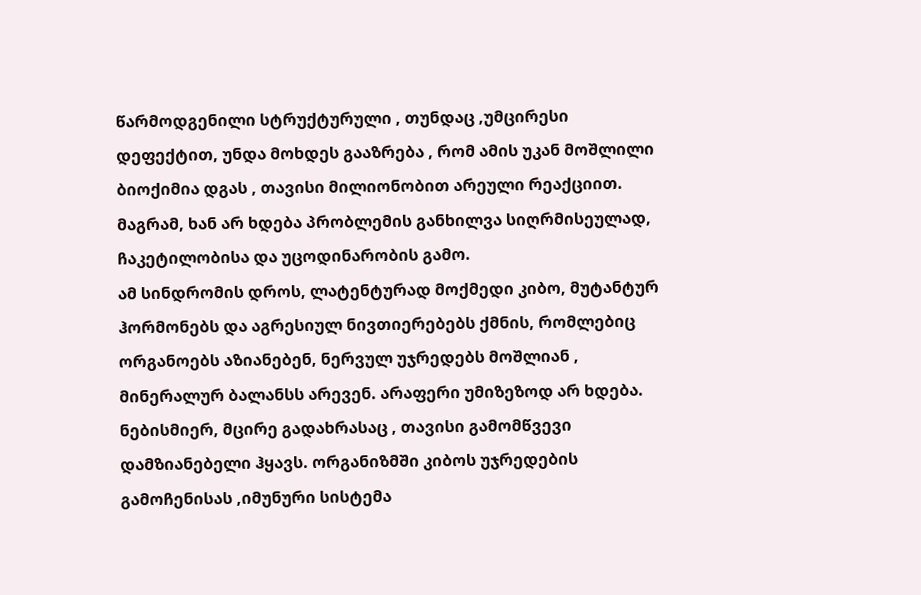წარმოდგენილი სტრუქტურული , თუნდაც ,უმცირესი დეფექტით, უნდა მოხდეს გააზრება , რომ ამის უკან მოშლილი ბიოქიმია დგას , თავისი მილიონობით არეული რეაქციით. მაგრამ, ხან არ ხდება პრობლემის განხილვა სიღრმისეულად, ჩაკეტილობისა და უცოდინარობის გამო.
ამ სინდრომის დროს, ლატენტურად მოქმედი კიბო, მუტანტურ ჰორმონებს და აგრესიულ ნივთიერებებს ქმნის, რომლებიც ორგანოებს აზიანებენ, ნერვულ უჯრედებს მოშლიან , მინერალურ ბალანსს არევენ. არაფერი უმიზეზოდ არ ხდება. ნებისმიერ, მცირე გადახრასაც , თავისი გამომწვევი დამზიანებელი ჰყავს. ორგანიზმში კიბოს უჯრედების გამოჩენისას ,იმუნური სისტემა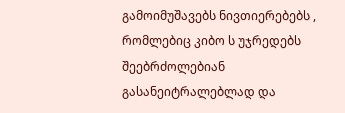გამოიმუშავებს ნივთიერებებს , რომლებიც კიბო ს უჯრედებს შეებრძოლებიან გასანეიტრალებლად და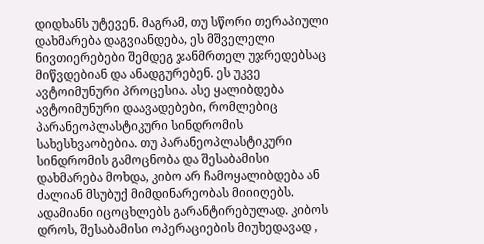დიდხანს უტევენ. მაგრამ, თუ სწორი თერაპიული დახმარება დაგვიანდება, ეს მშველელი ნივთიერებები შემდეგ ჯანმრთელ უჯრედებსაც მიწვდებიან და ანადგურებენ. ეს უკვე ავტოიმუნური პროცესია. ასე ყალიბდება ავტოიმუნური დაავადებები, რომლებიც პარანეოპლასტიკური სინდრომის სახესხვაობებია. თუ პარანეოპლასტიკური სინდრომის გამოცნობა და შესაბამისი დახმარება მოხდა, კიბო არ ჩამოყალიბდება ან ძალიან მსუბუქ მიმდინარეობას მიიიღებს. ადამიანი იცოცხლებს გარანტირებულად. კიბოს დროს, შესაბამისი ოპერაციების მიუხედავად ,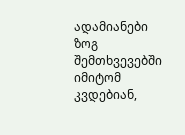ადამიანები ზოგ შემთხვევებში იმიტომ კვდებიან,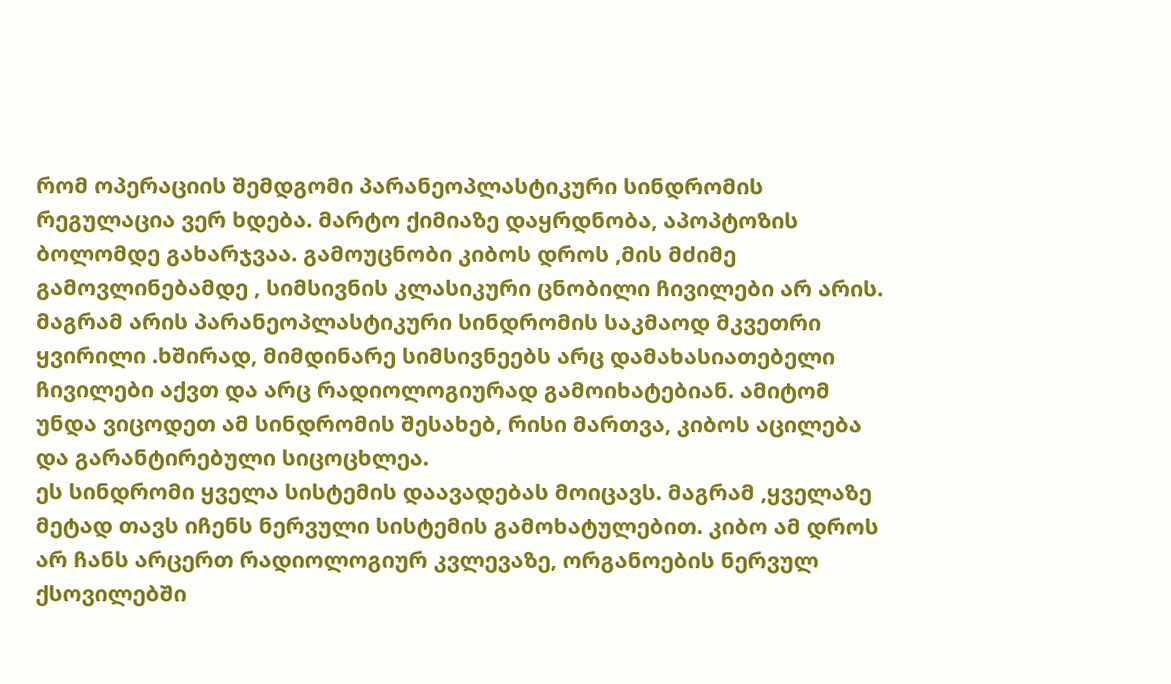რომ ოპერაციის შემდგომი პარანეოპლასტიკური სინდრომის რეგულაცია ვერ ხდება. მარტო ქიმიაზე დაყრდნობა, აპოპტოზის ბოლომდე გახარჯვაა. გამოუცნობი კიბოს დროს ,მის მძიმე გამოვლინებამდე , სიმსივნის კლასიკური ცნობილი ჩივილები არ არის. მაგრამ არის პარანეოპლასტიკური სინდრომის საკმაოდ მკვეთრი ყვირილი .ხშირად, მიმდინარე სიმსივნეებს არც დამახასიათებელი ჩივილები აქვთ და არც რადიოლოგიურად გამოიხატებიან. ამიტომ უნდა ვიცოდეთ ამ სინდრომის შესახებ, რისი მართვა, კიბოს აცილება და გარანტირებული სიცოცხლეა.
ეს სინდრომი ყველა სისტემის დაავადებას მოიცავს. მაგრამ ,ყველაზე მეტად თავს იჩენს ნერვული სისტემის გამოხატულებით. კიბო ამ დროს არ ჩანს არცერთ რადიოლოგიურ კვლევაზე, ორგანოების ნერვულ ქსოვილებში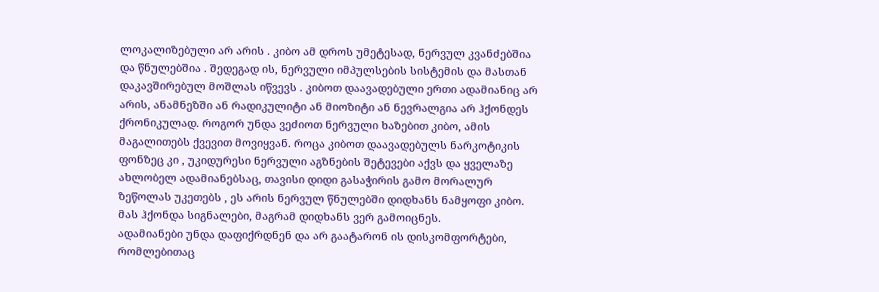ლოკალიზებული არ არის . კიბო ამ დროს უმეტესად, ნერვულ კვანძებშია და წნულებშია . შედეგად ის, ნერვული იმპულსების სისტემის და მასთან დაკავშირებულ მოშლას იწვევს . კიბოთ დაავადებული ერთი ადამიანიც არ არის, ანამნეზში ან რადიკულიტი ან მიოზიტი ან ნევრალგია არ ჰქონდეს ქრონიკულად. როგორ უნდა ვეძიოთ ნერვული ხაზებით კიბო, ამის მაგალითებს ქვევით მოვიყვან. როცა კიბოთ დაავადებულს ნარკოტიკის ფონზეც კი , უკიდურესი ნერვული აგზნების შეტევები აქვს და ყველაზე ახლობელ ადამიანებსაც, თავისი დიდი გასაჭირის გამო მორალურ ზეწოლას უკეთებს , ეს არის ნერვულ წნულებში დიდხანს ნამყოფი კიბო. მას ჰქონდა სიგნალები, მაგრამ დიდხანს ვერ გამოიცნეს.
ადამიანები უნდა დაფიქრდნენ და არ გაატარონ ის დისკომფორტები, რომლებითაც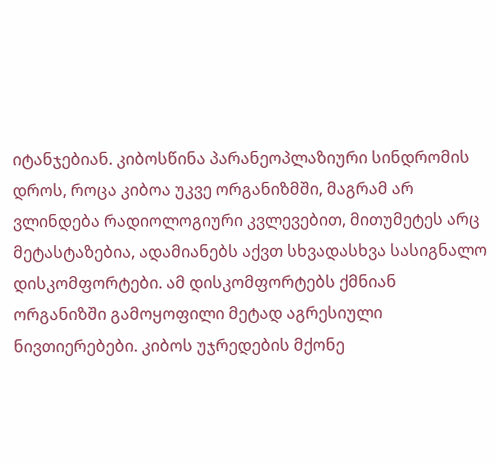იტანჯებიან. კიბოსწინა პარანეოპლაზიური სინდრომის დროს, როცა კიბოა უკვე ორგანიზმში, მაგრამ არ ვლინდება რადიოლოგიური კვლევებით, მითუმეტეს არც მეტასტაზებია, ადამიანებს აქვთ სხვადასხვა სასიგნალო დისკომფორტები. ამ დისკომფორტებს ქმნიან ორგანიზში გამოყოფილი მეტად აგრესიული ნივთიერებები. კიბოს უჯრედების მქონე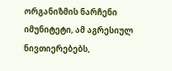ორგანიზმის ნარჩენი იმუნიტეტი, ამ აგრესიულ ნივთიერებებს,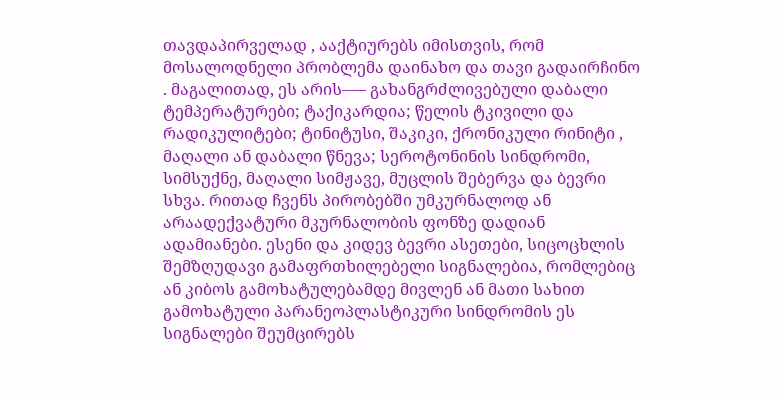თავდაპირველად , ააქტიურებს იმისთვის, რომ მოსალოდნელი პრობლემა დაინახო და თავი გადაირჩინო . მაგალითად, ეს არის—– გახანგრძლივებული დაბალი ტემპერატურები; ტაქიკარდია; წელის ტკივილი და რადიკულიტები; ტინიტუსი, შაკიკი, ქრონიკული რინიტი , მაღალი ან დაბალი წნევა; სეროტონინის სინდრომი, სიმსუქნე, მაღალი სიმჟავე, მუცლის შებერვა და ბევრი სხვა. რითად ჩვენს პირობებში უმკურნალოდ ან არაადექვატური მკურნალობის ფონზე დადიან ადამიანები. ესენი და კიდევ ბევრი ასეთები, სიცოცხლის შემზღუდავი გამაფრთხილებელი სიგნალებია, რომლებიც ან კიბოს გამოხატულებამდე მივლენ ან მათი სახით გამოხატული პარანეოპლასტიკური სინდრომის ეს სიგნალები შეუმცირებს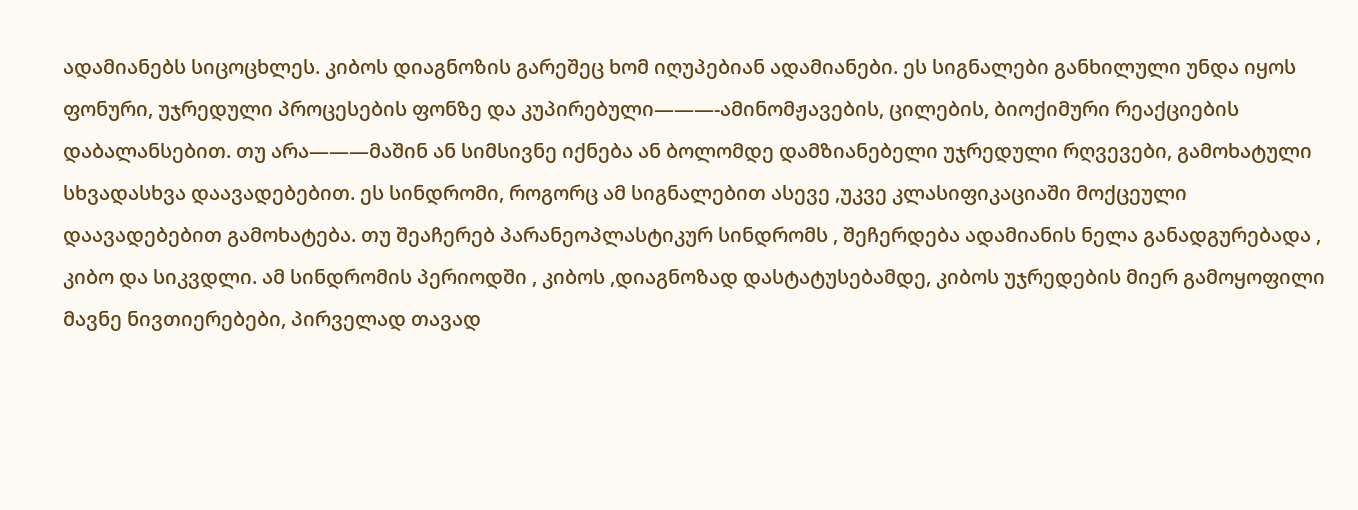ადამიანებს სიცოცხლეს. კიბოს დიაგნოზის გარეშეც ხომ იღუპებიან ადამიანები. ეს სიგნალები განხილული უნდა იყოს ფონური, უჯრედული პროცესების ფონზე და კუპირებული———-ამინომჟავების, ცილების, ბიოქიმური რეაქციების დაბალანსებით. თუ არა———მაშინ ან სიმსივნე იქნება ან ბოლომდე დამზიანებელი უჯრედული რღვევები, გამოხატული სხვადასხვა დაავადებებით. ეს სინდრომი, როგორც ამ სიგნალებით ასევე ,უკვე კლასიფიკაციაში მოქცეული დაავადებებით გამოხატება. თუ შეაჩერებ პარანეოპლასტიკურ სინდრომს , შეჩერდება ადამიანის ნელა განადგურებადა , კიბო და სიკვდლი. ამ სინდრომის პერიოდში , კიბოს ,დიაგნოზად დასტატუსებამდე, კიბოს უჯრედების მიერ გამოყოფილი მავნე ნივთიერებები, პირველად თავად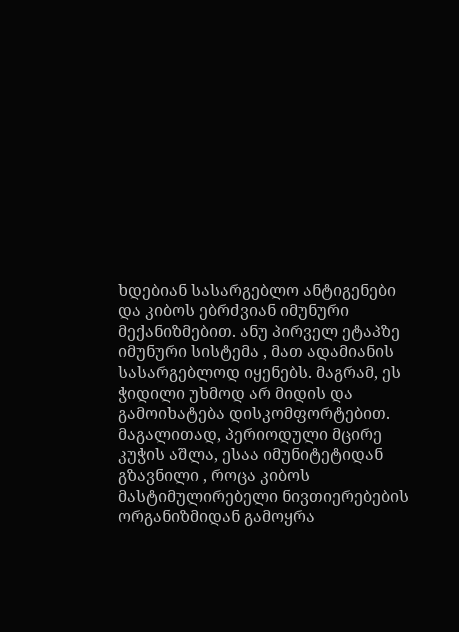ხდებიან სასარგებლო ანტიგენები და კიბოს ებრძვიან იმუნური მექანიზმებით. ანუ პირველ ეტაპზე იმუნური სისტემა , მათ ადამიანის სასარგებლოდ იყენებს. მაგრამ, ეს ჭიდილი უხმოდ არ მიდის და გამოიხატება დისკომფორტებით. მაგალითად, პერიოდული მცირე კუჭის აშლა, ესაა იმუნიტეტიდან გზავნილი , როცა კიბოს მასტიმულირებელი ნივთიერებების ორგანიზმიდან გამოყრა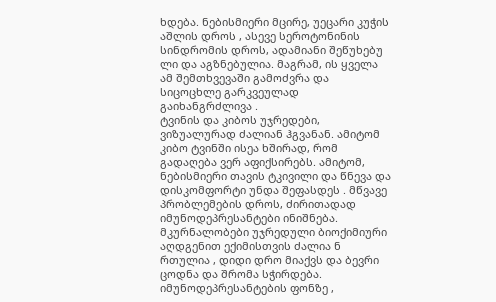ხდება. ნებისმიერი მცირე, უეცარი კუჭის აშლის დროს , ასევე სეროტონინის სინდრომის დროს, ადამიანი შეწუხებუ ლი და აგზნებულია. მაგრამ, ის ყველა ამ შემთხვევაში გამოძვრა და სიცოცხლე გარკვეულად გაიხანგრძლივა .
ტვინის და კიბოს უჯრედები, ვიზუალურად ძალიან ჰგვანან. ამიტომ კიბო ტვინში ისეა ხშირად, რომ გადაღება ვერ აფიქსირებს. ამიტომ, ნებისმიერი თავის ტკივილი და წნევა და დისკომფორტი უნდა შეფასდეს . მწვავე პრობლემების დროს, ძირითადად იმუნოდეპრესანტები ინიშნება. მკურნალობები უჯრედული ბიოქიმიური აღდგენით ექიმისთვის ძალია ნ რთულია , დიდი დრო მიაქვს და ბევრი ცოდნა და შრომა სჭირდება. იმუნოდეპრესანტების ფონზე ,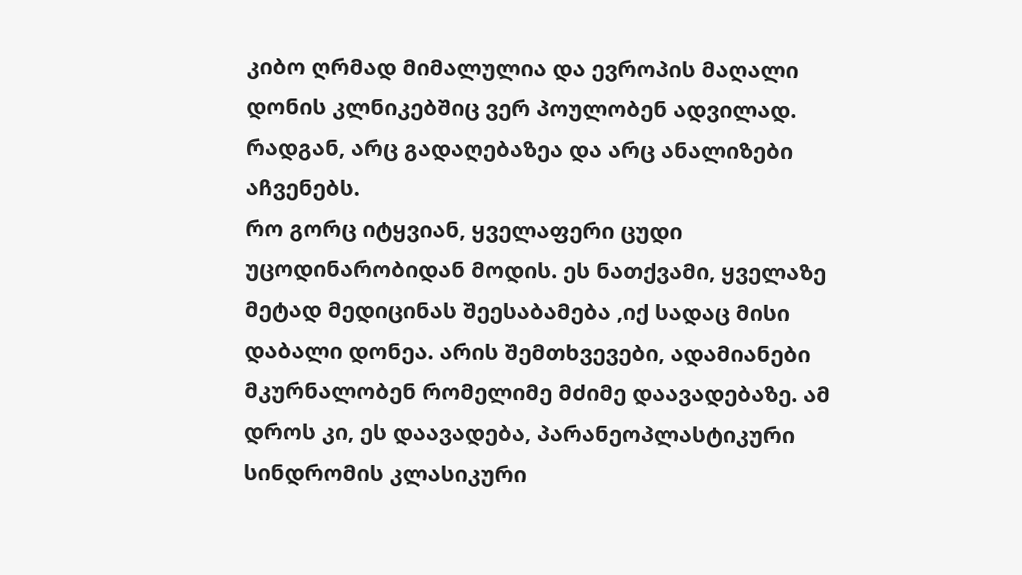კიბო ღრმად მიმალულია და ევროპის მაღალი დონის კლნიკებშიც ვერ პოულობენ ადვილად. რადგან, არც გადაღებაზეა და არც ანალიზები აჩვენებს.
რო გორც იტყვიან, ყველაფერი ცუდი უცოდინარობიდან მოდის. ეს ნათქვამი, ყველაზე მეტად მედიცინას შეესაბამება ,იქ სადაც მისი დაბალი დონეა. არის შემთხვევები, ადამიანები მკურნალობენ რომელიმე მძიმე დაავადებაზე. ამ დროს კი, ეს დაავადება, პარანეოპლასტიკური სინდრომის კლასიკური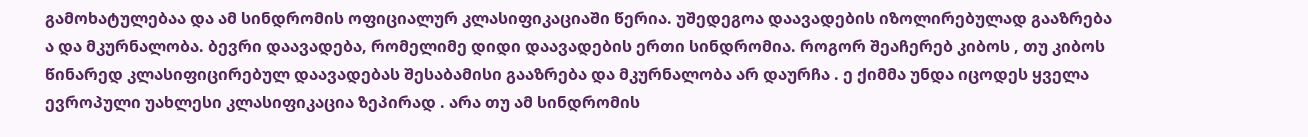გამოხატულებაა და ამ სინდრომის ოფიციალურ კლასიფიკაციაში წერია. უშედეგოა დაავადების იზოლირებულად გააზრება ა და მკურნალობა. ბევრი დაავადება, რომელიმე დიდი დაავადების ერთი სინდრომია. როგორ შეაჩერებ კიბოს , თუ კიბოს წინარედ კლასიფიცირებულ დაავადებას შესაბამისი გააზრება და მკურნალობა არ დაურჩა . ე ქიმმა უნდა იცოდეს ყველა ევროპული უახლესი კლასიფიკაცია ზეპირად . არა თუ ამ სინდრომის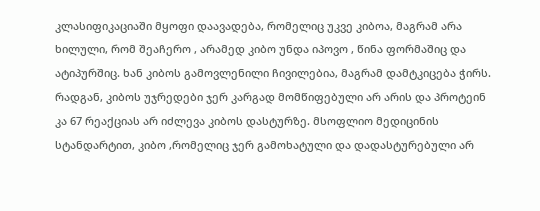კლასიფიკაციაში მყოფი დაავადება, რომელიც უკვე კიბოა, მაგრამ არა ხილული, რომ შეაჩერო , არამედ კიბო უნდა იპოვო , წინა ფორმაშიც და ატიპურშიც. ხან კიბოს გამოვლენილი ჩივილებია, მაგრამ დამტკიცება ჭირს. რადგან, კიბოს უჯრედები ჯერ კარგად მომწიფებული არ არის და პროტეინ კა 67 რეაქციას არ იძლევა კიბოს დასტურზე. მსოფლიო მედიცინის სტანდარტით, კიბო ,რომელიც ჯერ გამოხატული და დადასტურებული არ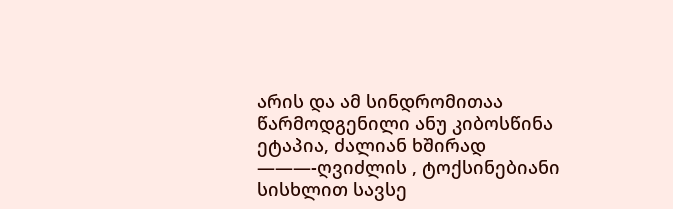არის და ამ სინდრომითაა წარმოდგენილი ანუ კიბოსწინა ეტაპია, ძალიან ხშირად ———-ღვიძლის , ტოქსინებიანი სისხლით სავსე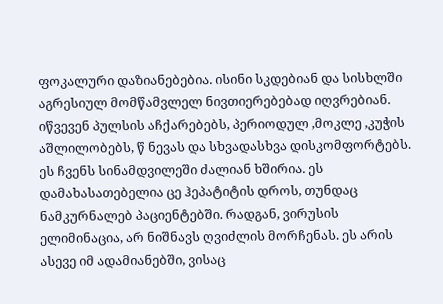ფოკალური დაზიანებებია. ისინი სკდებიან და სისხლში აგრესიულ მომწამვლელ ნივთიერებებად იღვრებიან. იწვევენ პულსის აჩქარებებს, პერიოდულ ,მოკლე ,კუჭის აშლილობებს, წ ნევას და სხვადასხვა დისკომფორტებს. ეს ჩვენს სინამდვილეში ძალიან ხშირია. ეს დამახასათებელია ცე ჰეპატიტის დროს, თუნდაც ნამკურნალებ პაციენტებში. რადგან, ვირუსის ელიმინაცია, არ ნიშნავს ღვიძლის მორჩენას. ეს არის ასევე იმ ადამიანებში, ვისაც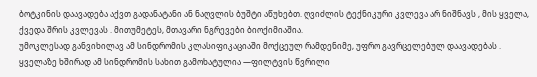ბოტკინის დაავადება აქვთ გადანატანი ან ნაღვლის ბუშტი აწუხებთ. ღვიძლის ტექნიკური კვლევა არ ნიშნავს , მის ყველა, ქვედა შრის კვლევას . მითუმეტეს, მთავარი ნგრევები ბიოქიმიაშია.
უმოკლესად განვიხილავ ამ სინდრომის კლასიფიკაციაში მოქცეულ რამდენიმე, უფრო გავრცელებულ დაავადებას . ყველაზე ხშირად ამ სინდრომის სახით გამოხატულია —ფილტვის წვრილი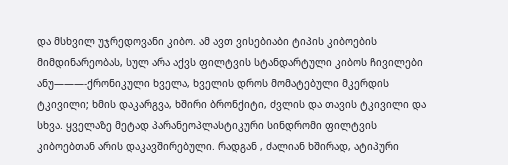და მსხვილ უჯრედოვანი კიბო. ამ ავთ ვისებიაბი ტიპის კიბოების მიმდინარეობას, სულ არა აქვს ფილტვის სტანდარტული კიბოს ჩივილები ანუ———-ქრონიკული ხველა, ხველის დროს მომატებული მკერდის ტკივილი; ხმის დაკარგვა, ხშირი ბრონქიტი, ძვლის და თავის ტკივილი და სხვა. ყველაზე მეტად პარანეოპლასტიკური სინდრომი ფილტვის კიბოებთან არის დაკავშირებული. რადგან , ძალიან ხშირად, ატიპური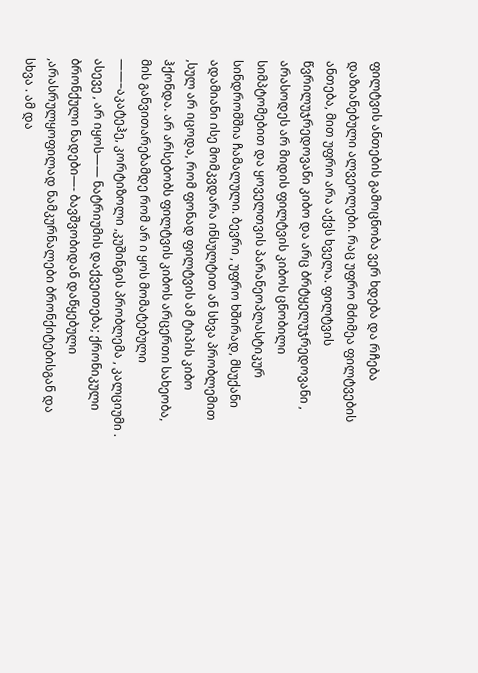ფილტვის ანთების გამოცნობა ვერ ხდება და რჩება დაზიანებული ალვეოლები. რაც უფრო მძიმეა ფილტვების ანთება, მით უფრო არა აქვს ხველა. ფილტვის წვრილუჯრედოვანი კიბო და არც ბრტყელუჯრედოვანი , არასოდეს არ მიდის ფილტვის კიბოს ცნობილი სიმპტომებით და ყოველთვის პარანეოპლასტიკურ სინდრომშია ჩამალული. ბევრი , უფრო ხშირად, მსუქანი ადამიანი ისე მომკვდარა ინსულტით ან სხვა პრობლემით ,სულ არ იცოდა, რომ ფონად ფილტვის ამ ტიპის კიბო ჰქონდა. არ არსებობს ფილტვის კიბოს არცერთი სახეობა, მის განვითარებამდე რომ არ ი ყოს მომატებული ——–აკატეჰე, კორტიზოლი ,კუშინგის პრობლემა , კალციუმი . ასევე , არ იყოს—— ნატრიუმის დაქვეითება; ქრონიკული ბრონქული ნადები—- ბავშვობიდან დაწყებული ,არასრულყოფილად ნამკურნალები ბრონქიტებისგან და სხვა . ამ და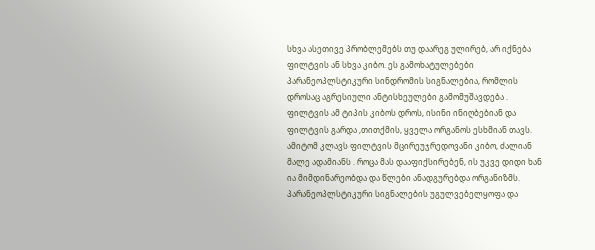სხვა ასეთივე პრობლემებს თუ დაარეგ ულირებ, არ იქნება ფილტვის ან სხვა კიბო. ეს გამოხატულებები პარანეოპლსტიკური სინდრომის სიგნალებია, რომლის დროსაც აგრესიული ანტისხეულები გამომუშავდება . ფილტვის ამ ტიპის კიბოს დროს, ისინი ინიღბებიან და ფილტვის გარდა ,თითქმის, ყველა ორგანოს ესხმიან თავს. ამიტომ კლავს ფილტვის მცირეუჯრედოვანი კიბო, ძალიან მალე ადამიანს . როცა მას დააფიქსირებენ, ის უკვე დიდი ხან ია მიმდინარეობდა და წლები ანადგურებდა ორგანიზმს. პარანეოპლსტიკური სიგნალების უგულვებელყოფა და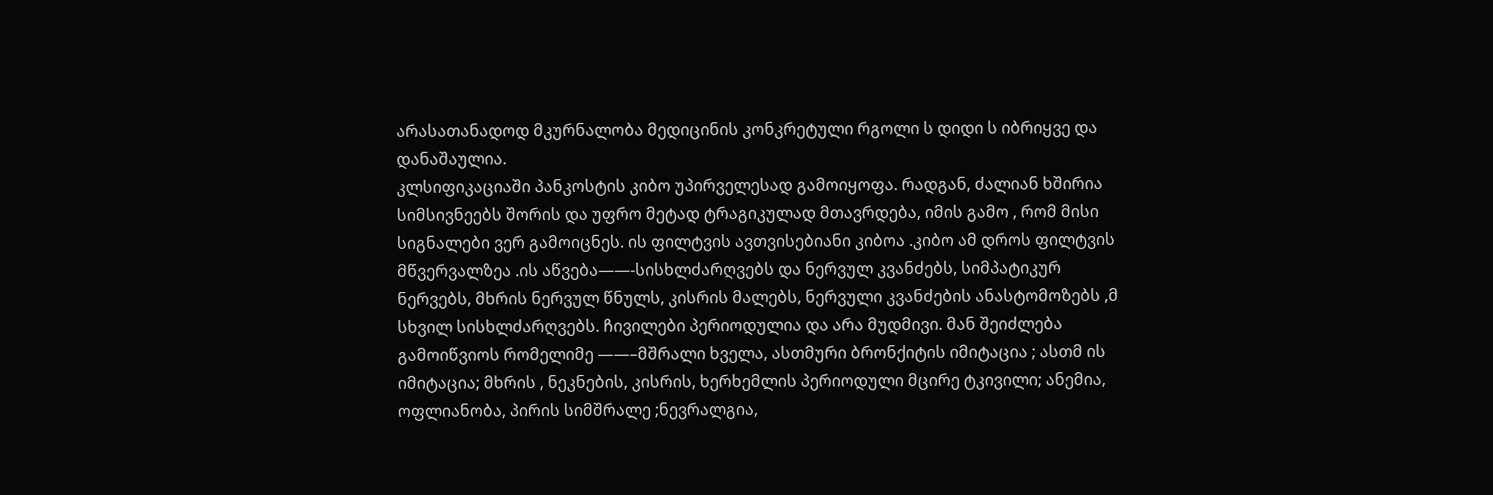არასათანადოდ მკურნალობა მედიცინის კონკრეტული რგოლი ს დიდი ს იბრიყვე და დანაშაულია.
კლსიფიკაციაში პანკოსტის კიბო უპირველესად გამოიყოფა. რადგან, ძალიან ხშირია სიმსივნეებს შორის და უფრო მეტად ტრაგიკულად მთავრდება, იმის გამო , რომ მისი სიგნალები ვერ გამოიცნეს. ის ფილტვის ავთვისებიანი კიბოა .კიბო ამ დროს ფილტვის მწვერვალზეა .ის აწვება——-სისხლძარღვებს და ნერვულ კვანძებს, სიმპატიკურ ნერვებს, მხრის ნერვულ წნულს, კისრის მალებს, ნერვული კვანძების ანასტომოზებს ,მ სხვილ სისხლძარღვებს. ჩივილები პერიოდულია და არა მუდმივი. მან შეიძლება გამოიწვიოს რომელიმე ——–მშრალი ხველა, ასთმური ბრონქიტის იმიტაცია ; ასთმ ის იმიტაცია; მხრის , ნეკნების, კისრის, ხერხემლის პერიოდული მცირე ტკივილი; ანემია, ოფლიანობა, პირის სიმშრალე ;ნევრალგია,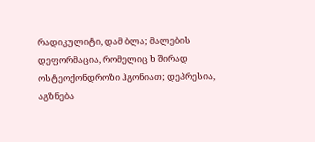რადიკულიტი, დამ ბლა; მალების დეფორმაცია, რომელიც ხ შირად ოსტეოქონდროზი ჰგონიათ; დეპრესია, აგზნება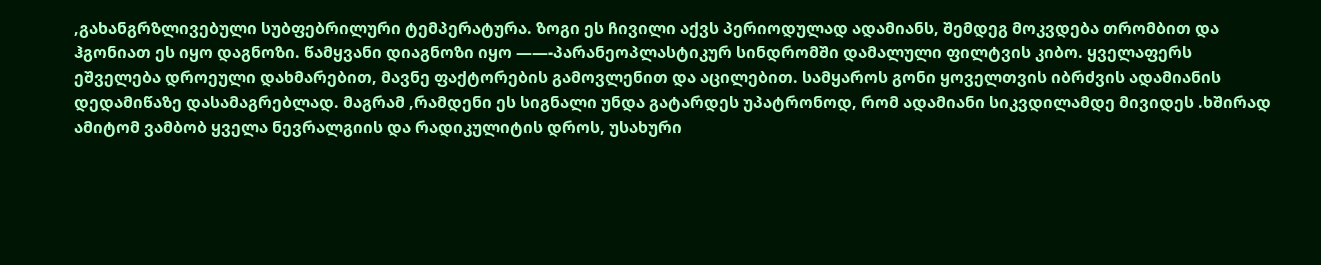,გახანგრზლივებული სუბფებრილური ტემპერატურა. ზოგი ეს ჩივილი აქვს პერიოდულად ადამიანს, შემდეგ მოკვდება თრომბით და ჰგონიათ ეს იყო დაგნოზი. წამყვანი დიაგნოზი იყო ——-პარანეოპლასტიკურ სინდრომში დამალული ფილტვის კიბო. ყველაფერს ეშველება დროეული დახმარებით, მავნე ფაქტორების გამოვლენით და აცილებით. სამყაროს გონი ყოველთვის იბრძვის ადამიანის დედამიწაზე დასამაგრებლად. მაგრამ ,რამდენი ეს სიგნალი უნდა გატარდეს უპატრონოდ, რომ ადამიანი სიკვდილამდე მივიდეს .ხშირად ამიტომ ვამბობ ყველა ნევრალგიის და რადიკულიტის დროს, უსახური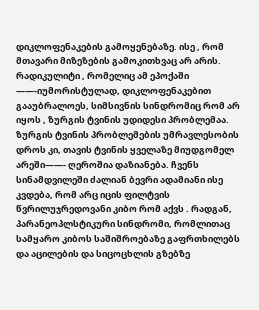დიკლოფენაკების გამოყენებაზე. ისე , რომ მთავარი მიზეზების გამოკითხვაც არ არის. რადიკულიტი , რომელიც ამ ეპოქაში ——-იუმორისტულად, დიკლოფენაკებით გააუბრალოეს, სიმსივნის სინდრომიც რომ არ იყოს , ზურგის ტვინის უდიდესი პრობლემაა. ზურგის ტვინის პრობლემების უმრავლესობის დროს კი, თავის ტვინის ყველაზე მიუდგომელ არეში——- ღეროშია დაზიანება. ჩვენს სინამდვილეში ძალიან ბევრი ადამიანი ისე კვდება, რომ არც იცის ფილტვის წვრილუჯრედოვანი კიბო რომ აქვს . რადგან, პარანეოპლსტიკური სინდრომი, რომლითაც სამყარო კიბოს საშიშროებაზე გაფრთხილებს და აცილების და სიცოცხლის გზებზე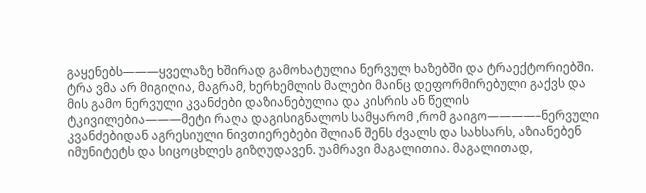გაყენებს———ყველაზე ხშირად გამოხატულია ნერვულ ხაზებში და ტრაექტორიებში. ტრა ვმა არ მიგიღია, მაგრამ, ხერხემლის მალები მაინც დეფორმირებული გაქვს და მის გამო ნერვული კვანძები დაზიანებულია და კისრის ან წელის ტკივილებია———მეტი რაღა დაგისიგნალოს სამყარომ ,რომ გაიგო————–ნერვული კვანძებიდან აგრესიული ნივთიერებები შლიან შენს ძვალს და სახსარს, აზიანებენ იმუნიტეტს და სიცოცხლეს გიზღუდავენ. უამრავი მაგალითია. მაგალითად,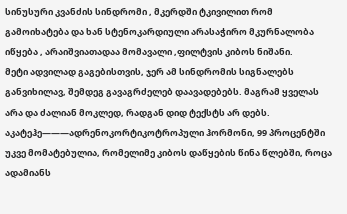სინუსური კვანძის სინდრომი , მკერდში ტკივილით რომ გამოიხატება და ხან სტენოკარდიული არასაჭირო მკურნალობა იწყება , არაიშვიათადაა მომავალი ,ფილტვის კიბოს ნიშანი.
მეტი ადვილად გაგებისთვის, ჯერ ამ სინდრომის სიგნალებს განვიხილავ, შემდეგ გავაგრძელებ დაავადებებს. მაგრამ ყველას არა და ძალიან მოკლედ, რადგან დიდ ტექსტს არ დებს.
აკატეჰე———ადრენოკორტიკოტროპული ჰორმონი, 99 პროცენტში უკვე მომატებულია, რომელიმე კიბოს დაწყების წინა წლებში, როცა ადამიანს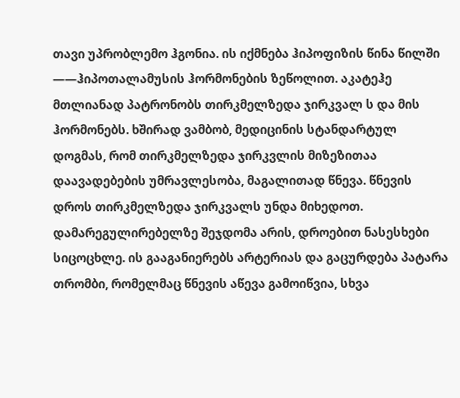თავი უპრობლემო ჰგონია. ის იქმნება ჰიპოფიზის წინა წილში ——ჰიპოთალამუსის ჰორმონების ზეწოლით. აკატეჰე მთლიანად პატრონობს თირკმელზედა ჯირკვალ ს და მის ჰორმონებს. ხშირად ვამბობ, მედიცინის სტანდარტულ დოგმას, რომ თირკმელზედა ჯირკვლის მიზეზითაა დაავადებების უმრავლესობა, მაგალითად წნევა. წნევის დროს თირკმელზედა ჯირკვალს უნდა მიხედოთ. დამარეგულირებელზე შეჯდომა არის, დროებით ნასესხები სიცოცხლე. ის გააგანიერებს არტერიას და გაცურდება პატარა თრომბი, რომელმაც წნევის აწევა გამოიწვია, სხვა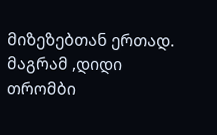მიზეზებთან ერთად. მაგრამ ,დიდი თრომბი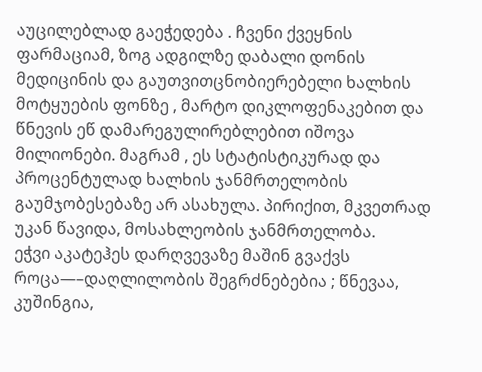აუცილებლად გაეჭედება . ჩვენი ქვეყნის ფარმაციამ, ზოგ ადგილზე დაბალი დონის მედიცინის და გაუთვითცნობიერებელი ხალხის მოტყუების ფონზე , მარტო დიკლოფენაკებით და წნევის ეწ დამარეგულირებლებით იშოვა მილიონები. მაგრამ , ეს სტატისტიკურად და პროცენტულად ხალხის ჯანმრთელობის გაუმჯობესებაზე არ ასახულა. პირიქით, მკვეთრად უკან წავიდა, მოსახლეობის ჯანმრთელობა.
ეჭვი აკატეჰეს დარღვევაზე მაშინ გვაქვს როცა—–დაღლილობის შეგრძნებებია ; წნევაა, კუშინგია,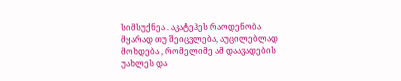სიმსუქნეა . აკატეჰეს რაოდენობა მყარად თუ შეიცვლება, აუცილებლად მოხდება , რომელიმე ამ დაავადების უახლეს და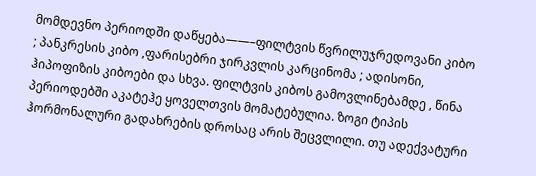მომდევნო პერიოდში დაწყება——–ფილტვის წვრილუჯრედოვანი კიბო ; პანკრესის კიბო ,ფარისებრი ჯირკვლის კარცინომა ; ადისონი, ჰიპოფიზის კიბოები და სხვა. ფილტვის კიბოს გამოვლინებამდე , წინა პერიოდებში აკატეჰე ყოველთვის მომატებულია. ზოგი ტიპის ჰორმონალური გადახრების დროსაც არის შეცვლილი. თუ ადექვატური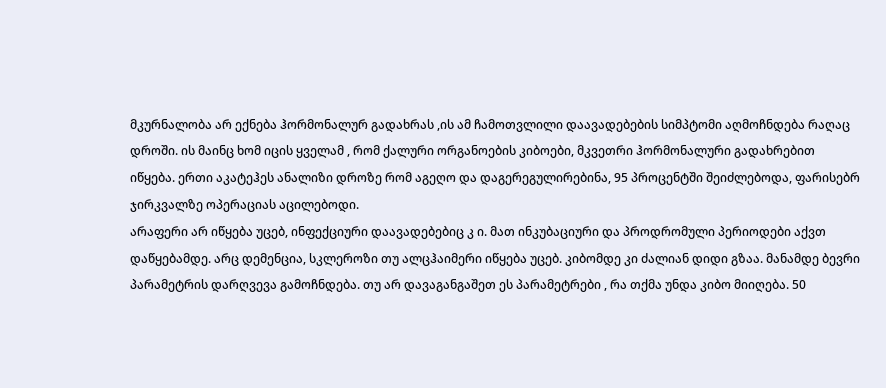მკურნალობა არ ექნება ჰორმონალურ გადახრას ,ის ამ ჩამოთვლილი დაავადებების სიმპტომი აღმოჩნდება რაღაც დროში. ის მაინც ხომ იცის ყველამ , რომ ქალური ორგანოების კიბოები, მკვეთრი ჰორმონალური გადახრებით იწყება. ერთი აკატეჰეს ანალიზი დროზე რომ აგეღო და დაგერეგულირებინა, 95 პროცენტში შეიძლებოდა, ფარისებრ ჯირკვალზე ოპერაციას აცილებოდი.
არაფერი არ იწყება უცებ, ინფექციური დაავადებებიც კ ი. მათ ინკუბაციური და პროდრომული პერიოდები აქვთ დაწყებამდე. არც დემენცია, სკლეროზი თუ ალცჰაიმერი იწყება უცებ. კიბომდე კი ძალიან დიდი გზაა. მანამდე ბევრი პარამეტრის დარღვევა გამოჩნდება. თუ არ დავაგანგაშეთ ეს პარამეტრები , რა თქმა უნდა კიბო მიიღება. 50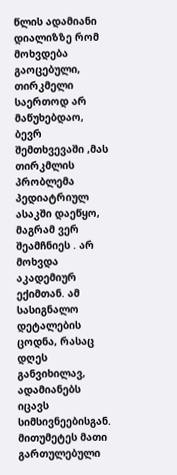წლის ადამიანი დიალიზზე რომ მოხვდება გაოცებული, თირკმელი საერთოდ არ მაწუხებდაო, ბევრ შემთხვევაში ,მას თირკმლის პრობლემა პედიატრიულ ასაკში დაეწყო, მაგრამ ვერ შეამჩნიეს . არ მოხვდა აკადემიურ ექიმთან. ამ სასიგნალო დეტალების ცოდნა, რასაც დღეს განვიხილავ, ადამიანებს იცავს სიმსივნეებისგან. მითუმეტეს მათი გართულებული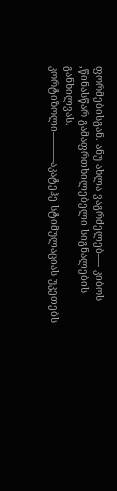ფორმებისგან. ანუ ახლა ვაგრძელებ—- კიბოს ,წინასწარ გამაფრთხილებელი სიგნალების განხილვას.
კორტიზოლი———აკატეჰე სტიმულაციას უკეთებს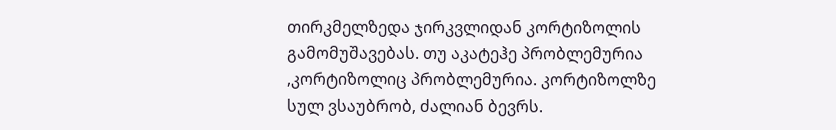თირკმელზედა ჯირკვლიდან კორტიზოლის გამომუშავებას. თუ აკატეჰე პრობლემურია ,კორტიზოლიც პრობლემურია. კორტიზოლზე სულ ვსაუბრობ, ძალიან ბევრს.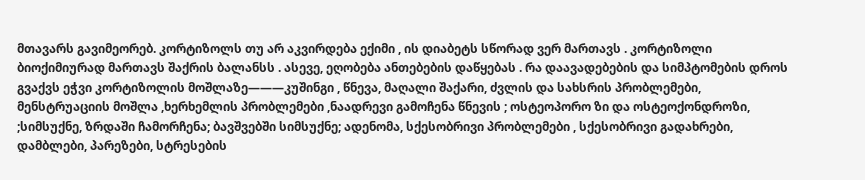მთავარს გავიმეორებ. კორტიზოლს თუ არ აკვირდება ექიმი , ის დიაბეტს სწორად ვერ მართავს . კორტიზოლი ბიოქიმიურად მართავს შაქრის ბალანსს . ასევე, ეღობება ანთებების დაწყებას . რა დაავადებების და სიმპტომების დროს გვაქვს ეჭვი კორტიზოლის მოშლაზე———კუშინგი , წნევა, მაღალი შაქარი, ძვლის და სახსრის პრობლემები, მენსტრუაციის მოშლა ,ხერხემლის პრობლემები ,ნაადრევი გამოჩენა წნევის ; ოსტეოპორო ზი და ოსტეოქონდროზი, ;სიმსუქნე, ზრდაში ჩამორჩენა; ბავშვებში სიმსუქნე; ადენომა, სქესობრივი პრობლემები , სქესობრივი გადახრები, დამბლები, პარეზები, სტრესების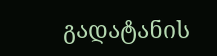გადატანის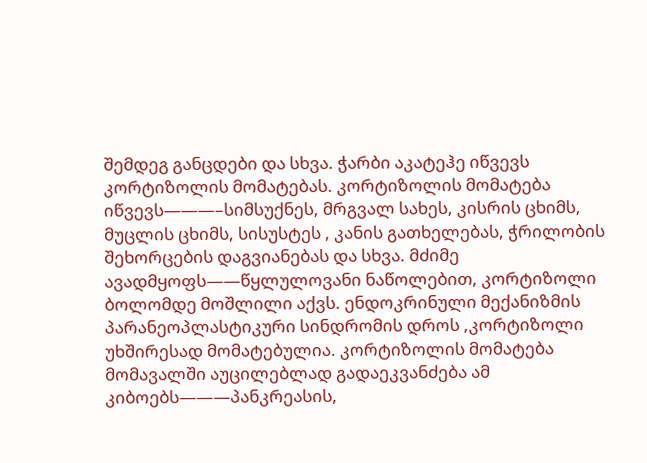შემდეგ განცდები და სხვა. ჭარბი აკატეჰე იწვევს კორტიზოლის მომატებას. კორტიზოლის მომატება იწვევს———–სიმსუქნეს, მრგვალ სახეს, კისრის ცხიმს, მუცლის ცხიმს, სისუსტეს , კანის გათხელებას, ჭრილობის შეხორცების დაგვიანებას და სხვა. მძიმე ავადმყოფს——წყლულოვანი ნაწოლებით, კორტიზოლი ბოლომდე მოშლილი აქვს. ენდოკრინული მექანიზმის პარანეოპლასტიკური სინდრომის დროს ,კორტიზოლი უხშირესად მომატებულია. კორტიზოლის მომატება მომავალში აუცილებლად გადაეკვანძება ამ კიბოებს———პანკრეასის,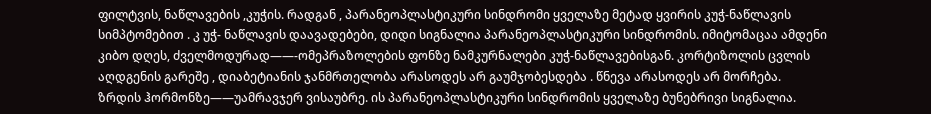ფილტვის, ნაწლავების ,კუჭის. რადგან , პარანეოპლასტიკური სინდრომი ყველაზე მეტად ყვირის კუჭ-ნაწლავის სიმპტომებით . კ უჭ- ნაწლავის დაავადებები, დიდი სიგნალია პარანეოპლასტიკური სინდრომის. იმიტომაცაა ამდენი კიბო დღეს, ძველმოდურად——-ომეპრაზოლების ფონზე ნამკურნალები კუჭ-ნაწლავებისგან. კორტიზოლის ცვლის აღდგენის გარეშე , დიაბეტიანის ჯანმრთელობა არასოდეს არ გაუმჯობესდება . წნევა არასოდეს არ მორჩება.
ზრდის ჰორმონზე——უამრავჯერ ვისაუბრე. ის პარანეოპლასტიკური სინდრომის ყველაზე ბუნებრივი სიგნალია.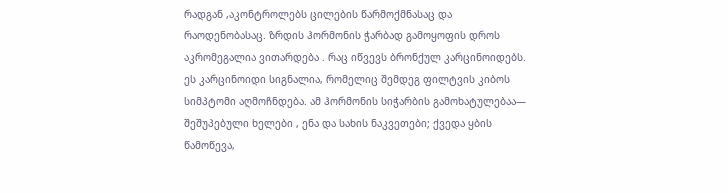რადგან ,აკონტროლებს ცილების წარმოქმნასაც და რაოდენობასაც. ზრდის ჰორმონის ჭარბად გამოყოფის დროს აკრომეგალია ვითარდება . რაც იწვევს ბრონქულ კარცინოიდებს. ეს კარცინოიდი სიგნალია, რომელიც შემდეგ ფილტვის კიბოს სიმპტომი აღმოჩნდება. ამ ჰორმონის სიჭარბის გამოხატულებაა— შეშუპებული ხელები , ენა და სახის ნაკვეთები; ქვედა ყბის წამოწევა,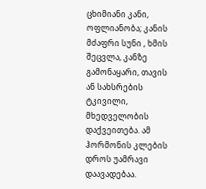ცხიმიანი კანი, ოფლიანობა; კანის მძაფრი სუნი , ხმის შეცვლა, კანზე გამონაყარი, თავის ან სახსრების ტკივილი, მხედველობის დაქვეითება. ამ ჰორმონის კლების დროს უამრავი დაავადებაა.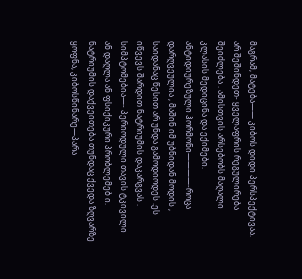მაგრამ, მატება—— კიბოს დიდი პერსპექტივაა. არ შეშინდეთ- ყველაფრის რეგულირება შეიძლება . ამისთვის არსებობს მაღალი კლასის მედიცინა და ექიმები.
ანტიდიურეზული ჰორმონი————-როცა დარღვეულია , მაშინ იმ უბნიდან მოდის , საიდანაც წესით არ უნდა გამოდიოდეს .ეს იწვევს შარდით ნატრიუმის დაკარგვას . სიმპტომებია—- პერიოდული თავის ტკივილი ან დაღლა ან ფსიქიკური პრობლემებ ი. ნატრიუმის დაქვეითება თუნდაც ქვედა ზღვარზე ყოფნა, კიბოსწინარე—პარა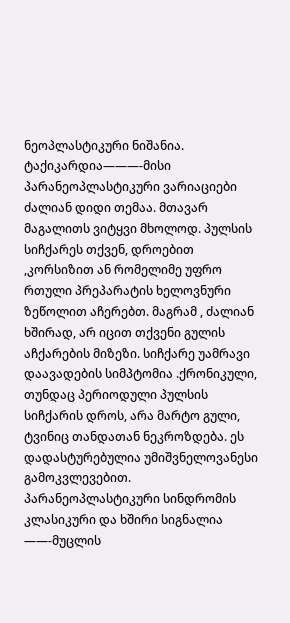ნეოპლასტიკური ნიშანია.
ტაქიკარდია———-მისი პარანეოპლასტიკური ვარიაციები ძალიან დიდი თემაა. მთავარ მაგალითს ვიტყვი მხოლოდ. პულსის სიჩქარეს თქვენ, დროებით ,კორსიზით ან რომელიმე უფრო რთული პრეპარატის ხელოვნური ზეწოლით აჩერებთ. მაგრამ , ძალიან ხშირად, არ იცით თქვენი გულის აჩქარების მიზეზი. სიჩქარე უამრავი დაავადების სიმპტომია .ქრონიკული, თუნდაც პერიოდული პულსის სიჩქარის დროს, არა მარტო გული, ტვინიც თანდათან ნეკროზდება. ეს დადასტურებულია უმიშვნელოვანესი გამოკვლევებით. პარანეოპლასტიკური სინდრომის კლასიკური და ხშირი სიგნალია ——-მუცლის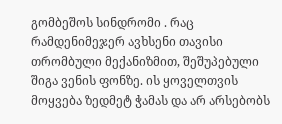გომბეშოს სინდრომი . რაც რამდენიმეჯერ ავხსენი თავისი თრომბული მექანიზმით, შეშუპებული შიგა ვენის ფონზე. ის ყოველთვის მოყვება ზედმეტ ჭამას და არ არსებობს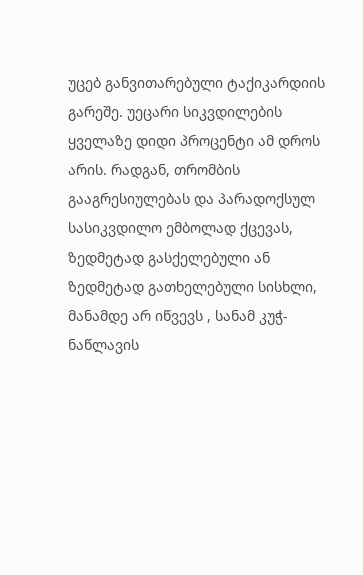უცებ განვითარებული ტაქიკარდიის გარეშე. უეცარი სიკვდილების ყველაზე დიდი პროცენტი ამ დროს არის. რადგან, თრომბის გააგრესიულებას და პარადოქსულ სასიკვდილო ემბოლად ქცევას, ზედმეტად გასქელებული ან ზედმეტად გათხელებული სისხლი, მანამდე არ იწვევს , სანამ კუჭ-ნაწლავის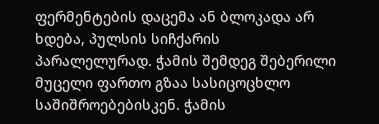ფერმენტების დაცემა ან ბლოკადა არ ხდება, პულსის სიჩქარის პარალელურად. ჭამის შემდეგ შებერილი მუცელი ფართო გზაა სასიცოცხლო საშიშროებებისკენ. ჭამის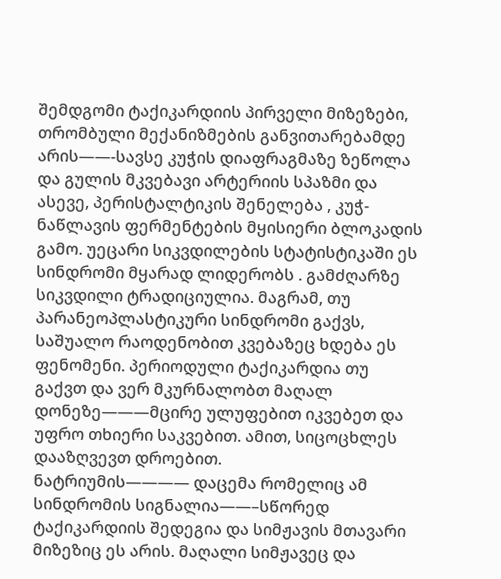შემდგომი ტაქიკარდიის პირველი მიზეზები, თრომბული მექანიზმების განვითარებამდე არის——-სავსე კუჭის დიაფრაგმაზე ზეწოლა და გულის მკვებავი არტერიის სპაზმი და ასევე, პერისტალტიკის შენელება , კუჭ-ნაწლავის ფერმენტების მყისიერი ბლოკადის გამო. უეცარი სიკვდილების სტატისტიკაში ეს სინდრომი მყარად ლიდერობს . გამძღარზე სიკვდილი ტრადიციულია. მაგრამ, თუ პარანეოპლასტიკური სინდრომი გაქვს, საშუალო რაოდენობით კვებაზეც ხდება ეს ფენომენი. პერიოდული ტაქიკარდია თუ გაქვთ და ვერ მკურნალობთ მაღალ დონეზე———მცირე ულუფებით იკვებეთ და უფრო თხიერი საკვებით. ამით, სიცოცხლეს დააზღვევთ დროებით.
ნატრიუმის———— დაცემა რომელიც ამ სინდრომის სიგნალია——–სწორედ ტაქიკარდიის შედეგია და სიმჟავის მთავარი მიზეზიც ეს არის. მაღალი სიმჟავეც და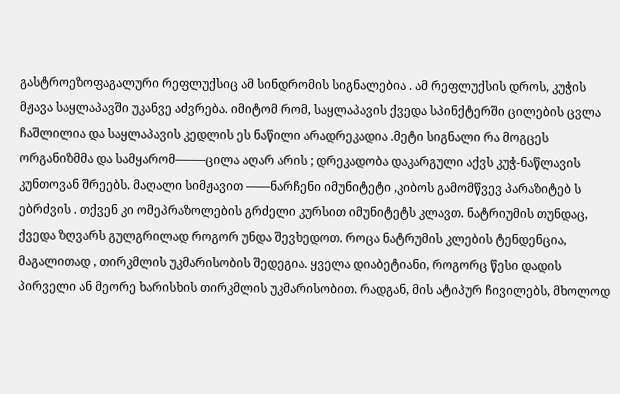გასტროეზოფაგალური რეფლუქსიც ამ სინდრომის სიგნალებია . ამ რეფლუქსის დროს, კუჭის მჟავა საყლაპავში უკანვე აძვრება. იმიტომ რომ, საყლაპავის ქვედა სპინქტერში ცილების ცვლა ჩაშლილია და საყლაპავის კედლის ეს ნაწილი არადრეკადია .მეტი სიგნალი რა მოგცეს ორგანიზმმა და სამყარომ——–ცილა აღარ არის ; დრეკადობა დაკარგული აქვს კუჭ-ნაწლავის კუნთოვან შრეებს. მაღალი სიმჟავით ——ნარჩენი იმუნიტეტი ,კიბოს გამომწვევ პარაზიტებ ს ებრძვის . თქვენ კი ომეპრაზოლების გრძელი კურსით იმუნიტეტს კლავთ. ნატრიუმის თუნდაც, ქვედა ზღვარს გულგრილად როგორ უნდა შევხედოთ. როცა ნატრუმის კლების ტენდენცია, მაგალითად , თირკმლის უკმარისობის შედეგია. ყველა დიაბეტიანი, როგორც წესი დადის პირველი ან მეორე ხარისხის თირკმლის უკმარისობით. რადგან, მის ატიპურ ჩივილებს, მხოლოდ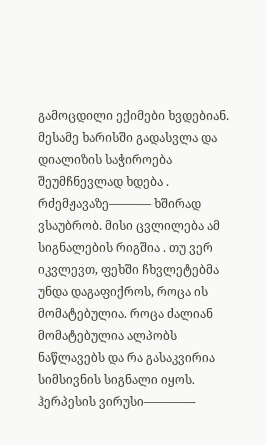გამოცდილი ექიმები ხვდებიან. მესამე ხარისში გადასვლა და დიალიზის საჭიროება შეუმჩნევლად ხდება .
რძემჟავაზე———– ხშირად ვსაუბრობ. მისი ცვლილება ამ სიგნალების რიგშია . თუ ვერ იკვლევთ, ფეხში ჩხვლეტებმა უნდა დაგაფიქროს, როცა ის მომატებულია. როცა ძალიან მომატებულია ალპობს ნაწლავებს და რა გასაკვირია სიმსივნის სიგნალი იყოს.
ჰერპესის ვირუსი————-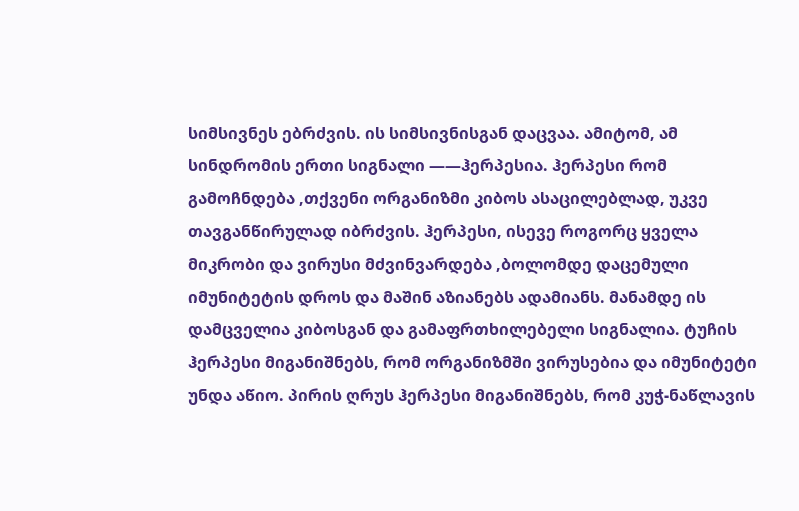სიმსივნეს ებრძვის. ის სიმსივნისგან დაცვაა. ამიტომ, ამ სინდრომის ერთი სიგნალი ——ჰერპესია. ჰერპესი რომ გამოჩნდება ,თქვენი ორგანიზმი კიბოს ასაცილებლად, უკვე თავგანწირულად იბრძვის. ჰერპესი, ისევე როგორც ყველა მიკრობი და ვირუსი მძვინვარდება ,ბოლომდე დაცემული იმუნიტეტის დროს და მაშინ აზიანებს ადამიანს. მანამდე ის დამცველია კიბოსგან და გამაფრთხილებელი სიგნალია. ტუჩის ჰერპესი მიგანიშნებს, რომ ორგანიზმში ვირუსებია და იმუნიტეტი უნდა აწიო. პირის ღრუს ჰერპესი მიგანიშნებს, რომ კუჭ-ნაწლავის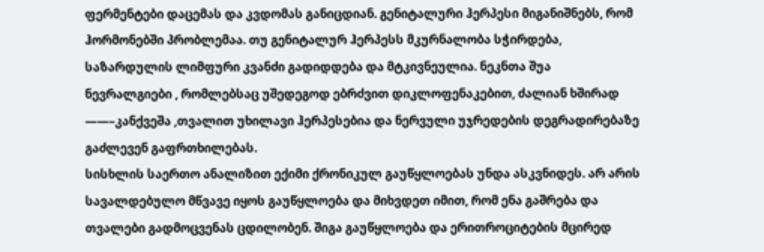ფერმენტები დაცემას და კვდომას განიცდიან. გენიტალური ჰერპესი მიგანიშნებს, რომ ჰორმონებში პრობლემაა. თუ გენიტალურ ჰერპესს მკურნალობა სჭირდება, საზარდულის ლიმფური კვანძი გადიდდება და მტკივნეულია. ნეკნთა შუა ნევრალგიები , რომლებსაც უშედეგოდ ებრძვით დიკლოფენაკებით, ძალიან ხშირად ——–კანქვეშა ,თვალით უხილავი ჰერპესებია და ნერვული უჯრედების დეგრადირებაზე გაძლევენ გაფრთხილებას.
სისხლის საერთო ანალიზით ექიმი ქრონიკულ გაუწყლოებას უნდა ასკვნიდეს. არ არის სავალდებულო მწვავე იყოს გაუწყლოება და მიხვდეთ იმით, რომ ენა გაშრება და თვალები გადმოცვენას ცდილობენ. შიგა გაუწყლოება და ერითროციტების მცირედ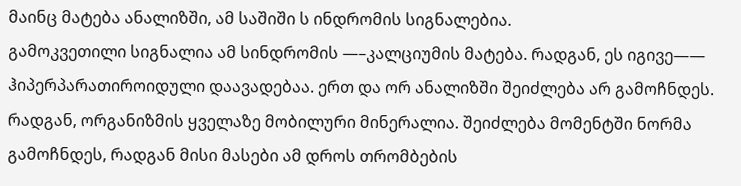მაინც მატება ანალიზში, ამ საშიში ს ინდრომის სიგნალებია.
გამოკვეთილი სიგნალია ამ სინდრომის —–კალციუმის მატება. რადგან, ეს იგივე—— ჰიპერპარათიროიდული დაავადებაა. ერთ და ორ ანალიზში შეიძლება არ გამოჩნდეს. რადგან, ორგანიზმის ყველაზე მობილური მინერალია. შეიძლება მომენტში ნორმა გამოჩნდეს, რადგან მისი მასები ამ დროს თრომბების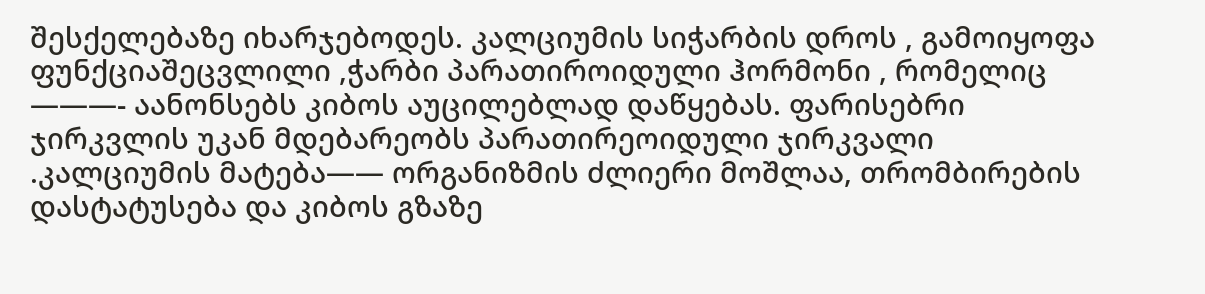შესქელებაზე იხარჯებოდეს. კალციუმის სიჭარბის დროს , გამოიყოფა ფუნქციაშეცვლილი ,ჭარბი პარათიროიდული ჰორმონი , რომელიც ———- აანონსებს კიბოს აუცილებლად დაწყებას. ფარისებრი ჯირკვლის უკან მდებარეობს პარათირეოიდული ჯირკვალი .კალციუმის მატება—— ორგანიზმის ძლიერი მოშლაა, თრომბირების დასტატუსება და კიბოს გზაზე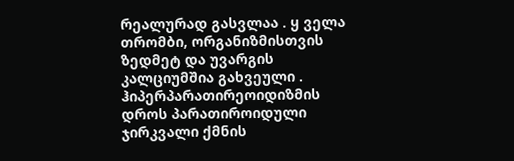რეალურად გასვლაა . ყ ველა თრომბი, ორგანიზმისთვის ზედმეტ და უვარგის კალციუმშია გახვეული . ჰიპერპარათირეოიდიზმის დროს პარათიროიდული ჯირკვალი ქმნის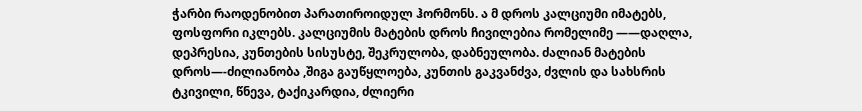ჭარბი რაოდენობით პარათიროიდულ ჰორმონს. ა მ დროს კალციუმი იმატებს, ფოსფორი იკლებს. კალციუმის მატების დროს ჩივილებია რომელიმე ——დაღლა, დეპრესია, კუნთების სისუსტე, შეკრულობა, დაბნეულობა. ძალიან მატების დროს—-ძილიანობა ,შიგა გაუწყლოება, კუნთის გაკვანძვა, ძვლის და სახსრის ტკივილი, წნევა, ტაქიკარდია, ძლიერი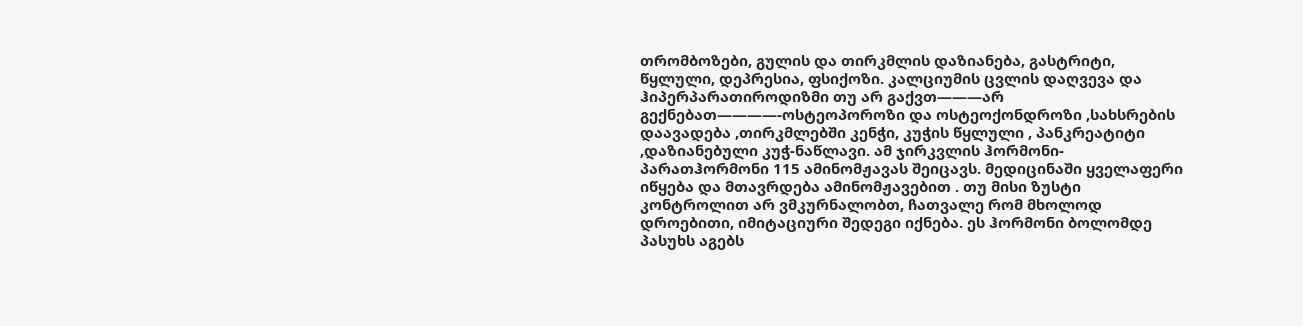თრომბოზები, გულის და თირკმლის დაზიანება, გასტრიტი, წყლული, დეპრესია, ფსიქოზი. კალციუმის ცვლის დაღვევა და ჰიპერპარათიროდიზმი თუ არ გაქვთ———არ გექნებათ————-ოსტეოპოროზი და ოსტეოქონდროზი ,სახსრების დაავადება ,თირკმლებში კენჭი, კუჭის წყლული , პანკრეატიტი ,დაზიანებული კუჭ-ნაწლავი. ამ ჯირკვლის ჰორმონი-პარათჰორმონი 115 ამინომჟავას შეიცავს. მედიცინაში ყველაფერი იწყება და მთავრდება ამინომჟავებით . თუ მისი ზუსტი კონტროლით არ ვმკურნალობთ, ჩათვალე რომ მხოლოდ დროებითი, იმიტაციური შედეგი იქნება. ეს ჰორმონი ბოლომდე პასუხს აგებს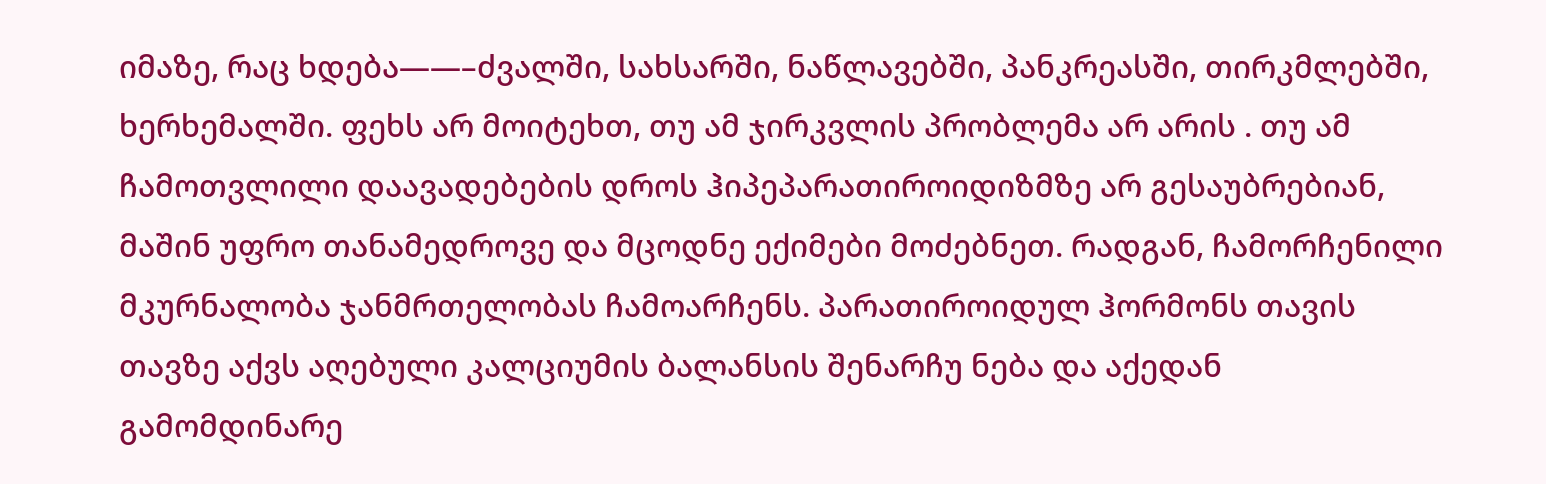იმაზე, რაც ხდება——–ძვალში, სახსარში, ნაწლავებში, პანკრეასში, თირკმლებში, ხერხემალში. ფეხს არ მოიტეხთ, თუ ამ ჯირკვლის პრობლემა არ არის . თუ ამ ჩამოთვლილი დაავადებების დროს ჰიპეპარათიროიდიზმზე არ გესაუბრებიან, მაშინ უფრო თანამედროვე და მცოდნე ექიმები მოძებნეთ. რადგან, ჩამორჩენილი მკურნალობა ჯანმრთელობას ჩამოარჩენს. პარათიროიდულ ჰორმონს თავის თავზე აქვს აღებული კალციუმის ბალანსის შენარჩუ ნება და აქედან გამომდინარე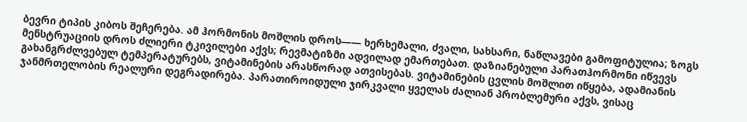ბევრი ტიპის კიბოს შეჩერება. ამ ჰორმონის მოშლის დროს—— ხერხემალი, ძვალი, სახსარი, ნაწლავები გამოფიტულია; ზოგს მენსტრუაციის დროს ძლიერი ტკივილები აქვს; რევმატიზმი ადვილად ემართებათ. დაზიანებული პარათჰორმონი იწვევს გახანგრძლვებულ ტემპერატურებს, ვიტამინების არასწორად ათვისებას. ვიტამინების ცვლის მოშლით იწყება, ადამიანის ჯანმრთელობის რეალური დეგრადირება. პარათიროიდული ჯირკვალი ყველას ძალიან პრობლემური აქვს, ვისაც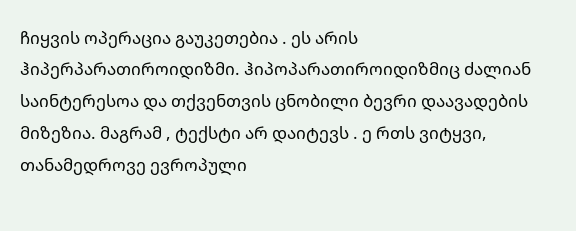ჩიყვის ოპერაცია გაუკეთებია . ეს არის ჰიპერპარათიროიდიზმი. ჰიპოპარათიროიდიზმიც ძალიან საინტერესოა და თქვენთვის ცნობილი ბევრი დაავადების მიზეზია. მაგრამ , ტექსტი არ დაიტევს . ე რთს ვიტყვი, თანამედროვე ევროპული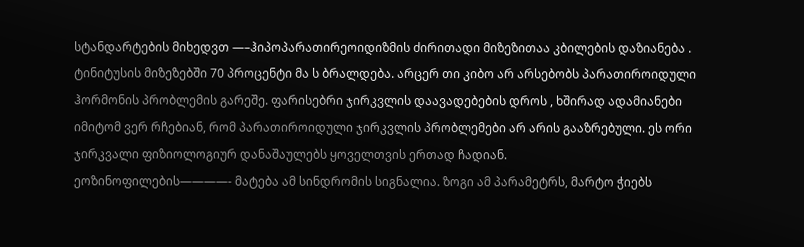სტანდარტების მიხედვთ —–ჰიპოპარათირეოიდიზმის ძირითადი მიზეზითაა კბილების დაზიანება . ტინიტუსის მიზეზებში 70 პროცენტი მა ს ბრალდება. არცერ თი კიბო არ არსებობს პარათიროიდული ჰორმონის პრობლემის გარეშე. ფარისებრი ჯირკვლის დაავადებების დროს , ხშირად ადამიანები იმიტომ ვერ რჩებიან, რომ პარათიროიდული ჯირკვლის პრობლემები არ არის გააზრებული. ეს ორი ჯირკვალი ფიზიოლოგიურ დანაშაულებს ყოველთვის ერთად ჩადიან.
ეოზინოფილების————- მატება ამ სინდრომის სიგნალია. ზოგი ამ პარამეტრს, მარტო ჭიებს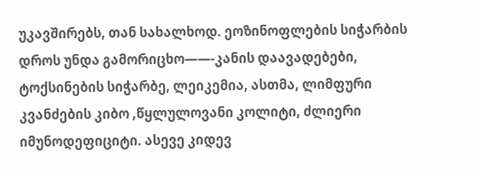უკავშირებს, თან სახალხოდ. ეოზინოფლების სიჭარბის დროს უნდა გამორიცხო——-კანის დაავადებები, ტოქსინების სიჭარბე, ლეიკემია, ასთმა, ლიმფური კვანძების კიბო ,წყლულოვანი კოლიტი, ძლიერი იმუნოდეფიციტი. ასევე კიდევ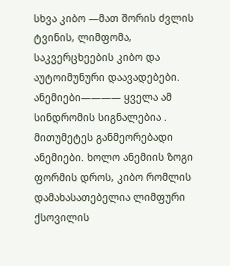სხვა კიბო —მათ შორის ძვლის ტვინის, ლიმფომა, საკვერცხეების კიბო და აუტოიმუნური დაავადებები.
ანემიები———— ყველა ამ სინდრომის სიგნალებია . მითუმეტეს განმეორებადი ანემიები. ხოლო ანემიის ზოგი ფორმის დროს, კიბო რომლის დამახასათებელია ლიმფური ქსოვილის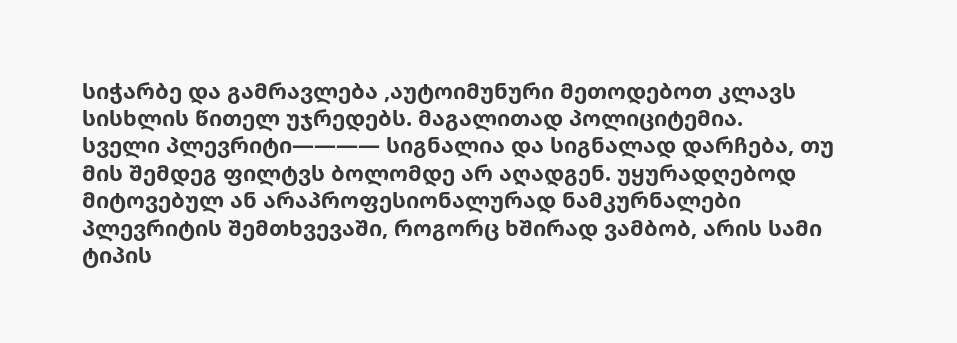სიჭარბე და გამრავლება ,აუტოიმუნური მეთოდებოთ კლავს სისხლის წითელ უჯრედებს. მაგალითად პოლიციტემია.
სველი პლევრიტი———— სიგნალია და სიგნალად დარჩება, თუ მის შემდეგ ფილტვს ბოლომდე არ აღადგენ. უყურადღებოდ მიტოვებულ ან არაპროფესიონალურად ნამკურნალები პლევრიტის შემთხვევაში, როგორც ხშირად ვამბობ, არის სამი ტიპის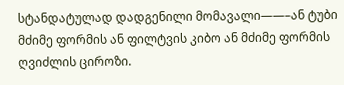სტანდატულად დადგენილი მომავალი——–ან ტუბი მძიმე ფორმის ან ფილტვის კიბო ან მძიმე ფორმის ღვიძლის ციროზი.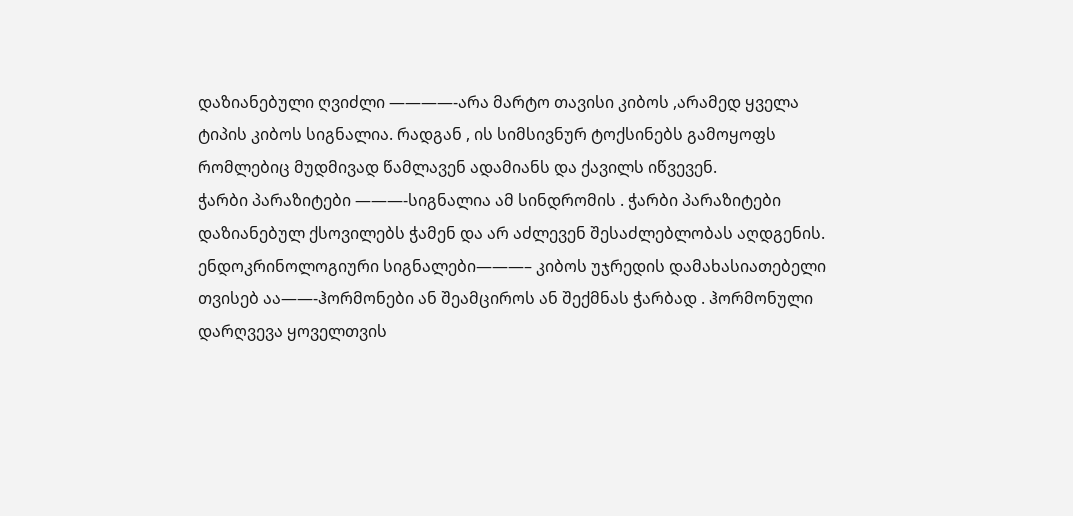დაზიანებული ღვიძლი ————-არა მარტო თავისი კიბოს ,არამედ ყველა ტიპის კიბოს სიგნალია. რადგან , ის სიმსივნურ ტოქსინებს გამოყოფს რომლებიც მუდმივად წამლავენ ადამიანს და ქავილს იწვევენ.
ჭარბი პარაზიტები ———-სიგნალია ამ სინდრომის . ჭარბი პარაზიტები დაზიანებულ ქსოვილებს ჭამენ და არ აძლევენ შესაძლებლობას აღდგენის.
ენდოკრინოლოგიური სიგნალები———– კიბოს უჯრედის დამახასიათებელი თვისებ აა——-ჰორმონები ან შეამციროს ან შექმნას ჭარბად . ჰორმონული დარღვევა ყოველთვის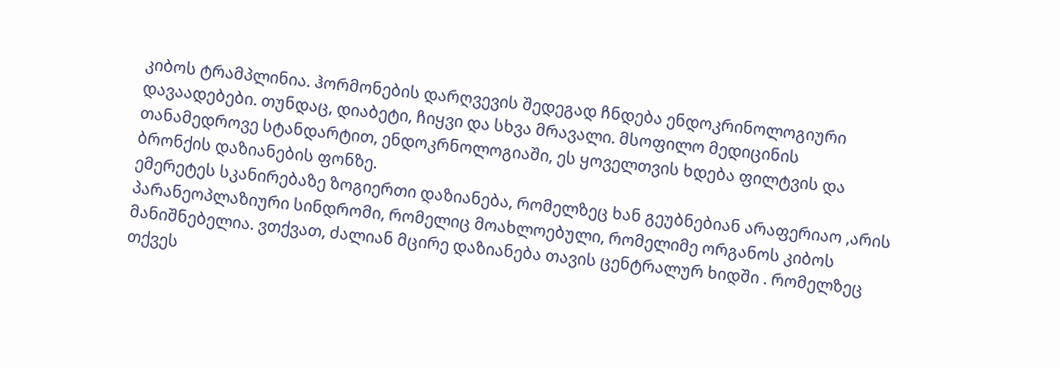კიბოს ტრამპლინია. ჰორმონების დარღვევის შედეგად ჩნდება ენდოკრინოლოგიური დავაადებები. თუნდაც, დიაბეტი, ჩიყვი და სხვა მრავალი. მსოფილო მედიცინის თანამედროვე სტანდარტით, ენდოკრნოლოგიაში, ეს ყოველთვის ხდება ფილტვის და ბრონქის დაზიანების ფონზე.
ემერეტეს სკანირებაზე ზოგიერთი დაზიანება, რომელზეც ხან გეუბნებიან არაფერიაო ,არის პარანეოპლაზიური სინდრომი, რომელიც მოახლოებული, რომელიმე ორგანოს კიბოს მანიშნებელია. ვთქვათ, ძალიან მცირე დაზიანება თავის ცენტრალურ ხიდში . რომელზეც თქვეს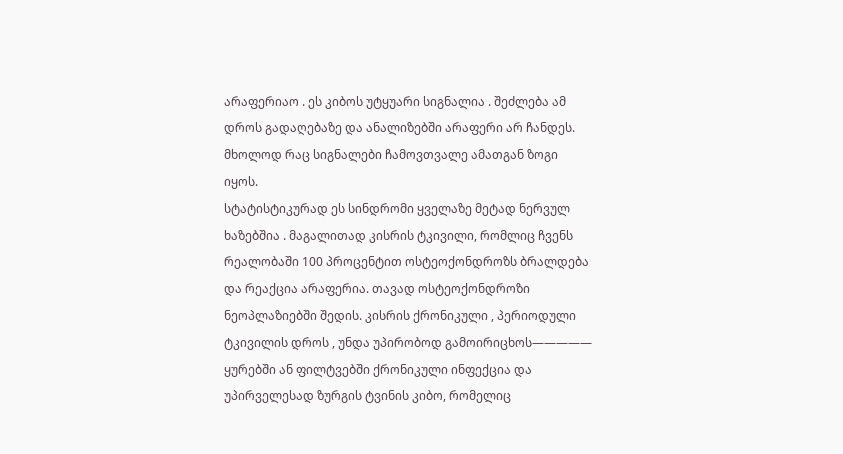არაფერიაო . ეს კიბოს უტყუარი სიგნალია . შეძლება ამ დროს გადაღებაზე და ანალიზებში არაფერი არ ჩანდეს. მხოლოდ რაც სიგნალები ჩამოვთვალე ამათგან ზოგი იყოს.
სტატისტიკურად ეს სინდრომი ყველაზე მეტად ნერვულ ხაზებშია . მაგალითად კისრის ტკივილი, რომლიც ჩვენს რეალობაში 100 პროცენტით ოსტეოქონდროზს ბრალდება და რეაქცია არაფერია. თავად ოსტეოქონდროზი ნეოპლაზიებში შედის. კისრის ქრონიკული , პერიოდული ტკივილის დროს , უნდა უპირობოდ გამოირიცხოს————— ყურებში ან ფილტვებში ქრონიკული ინფექცია და უპირველესად ზურგის ტვინის კიბო, რომელიც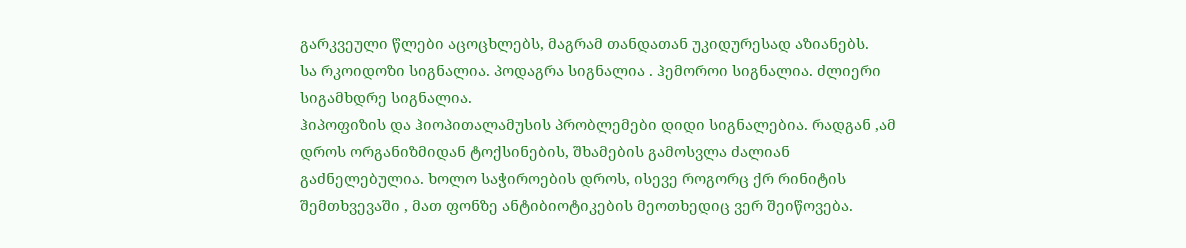გარკვეული წლები აცოცხლებს, მაგრამ თანდათან უკიდურესად აზიანებს.
სა რკოიდოზი სიგნალია. პოდაგრა სიგნალია . ჰემოროი სიგნალია. ძლიერი სიგამხდრე სიგნალია.
ჰიპოფიზის და ჰიოპითალამუსის პრობლემები დიდი სიგნალებია. რადგან ,ამ დროს ორგანიზმიდან ტოქსინების, შხამების გამოსვლა ძალიან გაძნელებულია. ხოლო საჭიროების დროს, ისევე როგორც ქრ რინიტის შემთხვევაში , მათ ფონზე ანტიბიოტიკების მეოთხედიც ვერ შეიწოვება.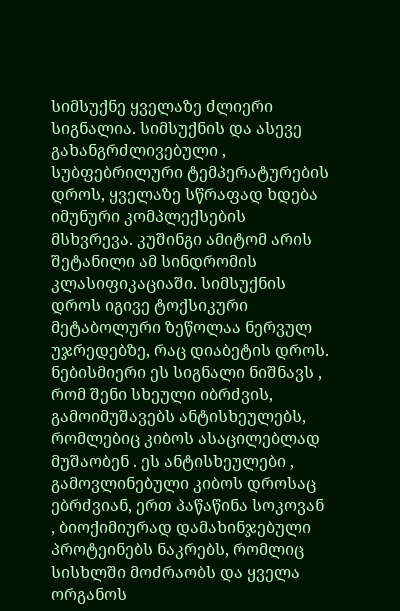სიმსუქნე ყველაზე ძლიერი სიგნალია. სიმსუქნის და ასევე გახანგრძლივებული , სუბფებრილური ტემპერატურების დროს, ყველაზე სწრაფად ხდება იმუნური კომპლექსების მსხვრევა. კუშინგი ამიტომ არის შეტანილი ამ სინდრომის კლასიფიკაციაში. სიმსუქნის დროს იგივე ტოქსიკური მეტაბოლური ზეწოლაა ნერვულ უჯრედებზე, რაც დიაბეტის დროს.
ნებისმიერი ეს სიგნალი ნიშნავს , რომ შენი სხეული იბრძვის, გამოიმუშავებს ანტისხეულებს, რომლებიც კიბოს ასაცილებლად მუშაობენ . ეს ანტისხეულები , გამოვლინებული კიბოს დროსაც ებრძვიან, ერთ პაწაწინა სოკოვან , ბიოქიმიურად დამახინჯებული პროტეინებს ნაკრებს, რომლიც სისხლში მოძრაობს და ყველა ორგანოს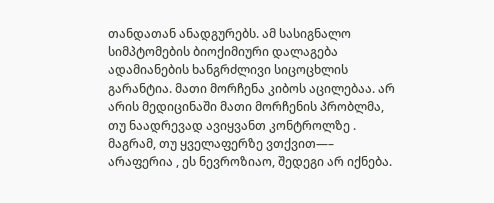თანდათან ანადგურებს. ამ სასიგნალო სიმპტომების ბიოქიმიური დალაგება ადამიანების ხანგრძლივი სიცოცხლის გარანტია. მათი მორჩენა კიბოს აცილებაა. არ არის მედიცინაში მათი მორჩენის პრობლმა, თუ ნაადრევად ავიყვანთ კონტროლზე . მაგრამ, თუ ყველაფერზე ვთქვით—– არაფერია , ეს ნევროზიაო, შედეგი არ იქნება.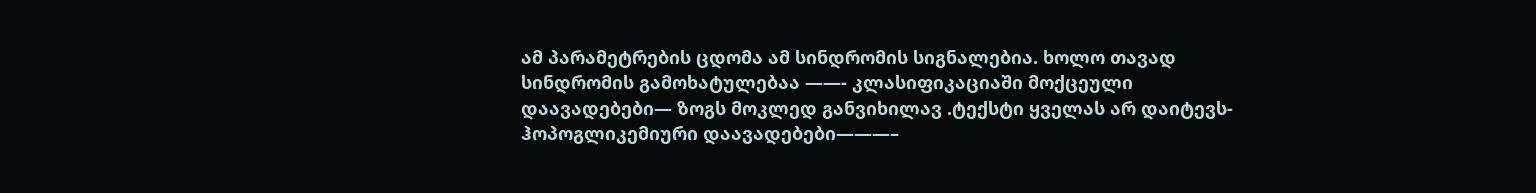ამ პარამეტრების ცდომა ამ სინდრომის სიგნალებია. ხოლო თავად სინდრომის გამოხატულებაა ——- კლასიფიკაციაში მოქცეული დაავადებები— ზოგს მოკლედ განვიხილავ .ტექსტი ყველას არ დაიტევს-
ჰოპოგლიკემიური დაავადებები———–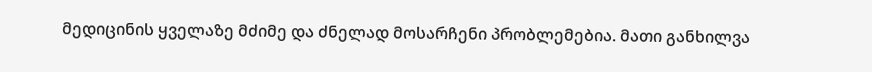მედიცინის ყველაზე მძიმე და ძნელად მოსარჩენი პრობლემებია. მათი განხილვა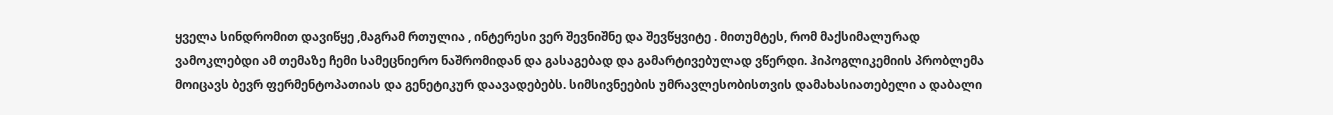ყველა სინდრომით დავიწყე ,მაგრამ რთულია , ინტერესი ვერ შევნიშნე და შევწყვიტე . მითუმტეს, რომ მაქსიმალურად ვამოკლებდი ამ თემაზე ჩემი სამეცნიერო ნაშრომიდან და გასაგებად და გამარტივებულად ვწერდი. ჰიპოგლიკემიის პრობლემა მოიცავს ბევრ ფერმენტოპათიას და გენეტიკურ დაავადებებს. სიმსივნეების უმრავლესობისთვის დამახასიათებელი ა დაბალი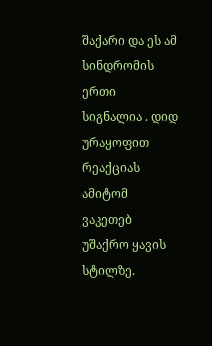შაქარი და ეს ამ სინდრომის ერთი სიგნალია . დიდ ურაყოფით რეაქციას ამიტომ ვაკეთებ უშაქრო ყავის სტილზე.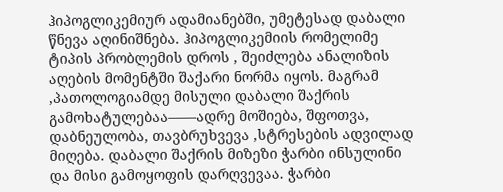ჰიპოგლიკემიურ ადამიანებში, უმეტესად დაბალი წნევა აღინიშნება. ჰიპოგლიკემიის რომელიმე ტიპის პრობლემის დროს , შეიძლება ანალიზის აღების მომენტში შაქარი ნორმა იყოს. მაგრამ ,პათოლოგიამდე მისული დაბალი შაქრის გამოხატულებაა——ადრე მოშიება, შფოთვა, დაბნეულობა, თავბრუხვევა ,სტრესების ადვილად მიღება. დაბალი შაქრის მიზეზი ჭარბი ინსულინი და მისი გამოყოფის დარღვევაა. ჭარბი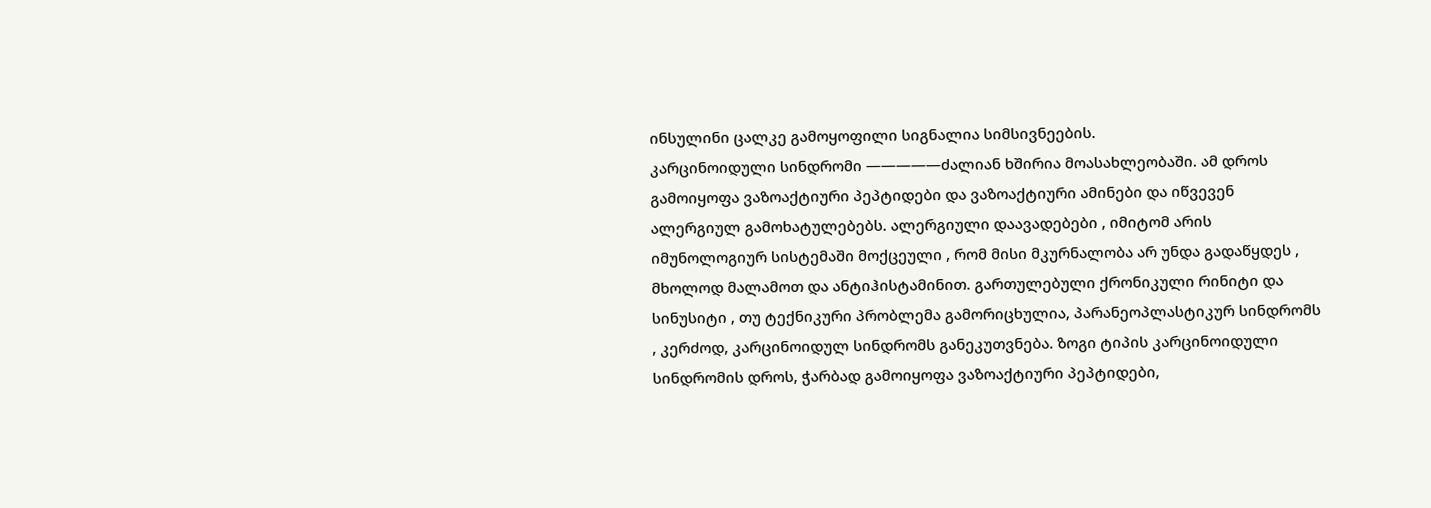ინსულინი ცალკე გამოყოფილი სიგნალია სიმსივნეების.
კარცინოიდული სინდრომი —————ძალიან ხშირია მოასახლეობაში. ამ დროს გამოიყოფა ვაზოაქტიური პეპტიდები და ვაზოაქტიური ამინები და იწვევენ ალერგიულ გამოხატულებებს. ალერგიული დაავადებები , იმიტომ არის იმუნოლოგიურ სისტემაში მოქცეული , რომ მისი მკურნალობა არ უნდა გადაწყდეს , მხოლოდ მალამოთ და ანტიჰისტამინით. გართულებული ქრონიკული რინიტი და სინუსიტი , თუ ტექნიკური პრობლემა გამორიცხულია, პარანეოპლასტიკურ სინდრომს , კერძოდ, კარცინოიდულ სინდრომს განეკუთვნება. ზოგი ტიპის კარცინოიდული სინდრომის დროს, ჭარბად გამოიყოფა ვაზოაქტიური პეპტიდები,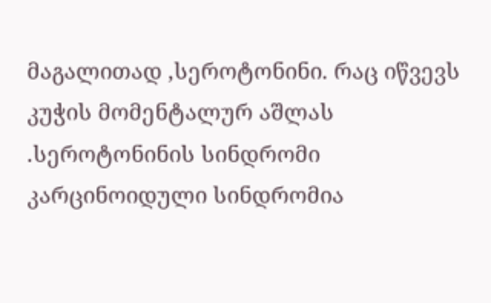მაგალითად ,სეროტონინი. რაც იწვევს კუჭის მომენტალურ აშლას .სეროტონინის სინდრომი კარცინოიდული სინდრომია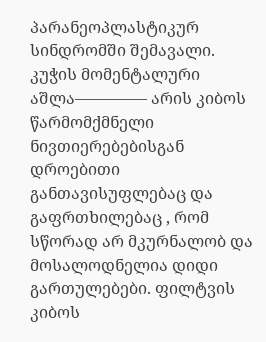პარანეოპლასტიკურ სინდრომში შემავალი. კუჭის მომენტალური აშლა————– არის კიბოს წარმომქმნელი ნივთიერებებისგან დროებითი განთავისუფლებაც და გაფრთხილებაც , რომ სწორად არ მკურნალობ და მოსალოდნელია დიდი გართულებები. ფილტვის კიბოს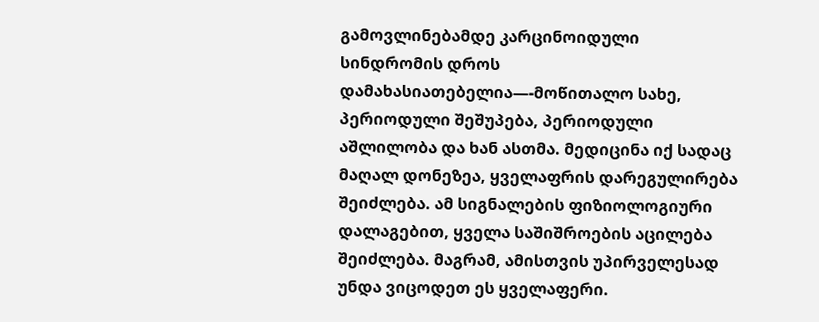გამოვლინებამდე კარცინოიდული სინდრომის დროს დამახასიათებელია—-მოწითალო სახე, პერიოდული შეშუპება, პერიოდული აშლილობა და ხან ასთმა. მედიცინა იქ სადაც მაღალ დონეზეა, ყველაფრის დარეგულირება შეიძლება. ამ სიგნალების ფიზიოლოგიური დალაგებით, ყველა საშიშროების აცილება შეიძლება. მაგრამ, ამისთვის უპირველესად უნდა ვიცოდეთ ეს ყველაფერი.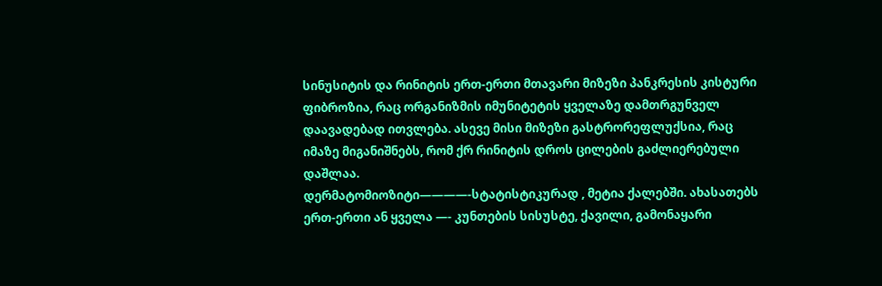სინუსიტის და რინიტის ერთ-ერთი მთავარი მიზეზი პანკრესის კისტური ფიბროზია, რაც ორგანიზმის იმუნიტეტის ყველაზე დამთრგუნველ დაავადებად ითვლება. ასევე მისი მიზეზი გასტრორეფლუქსია, რაც იმაზე მიგანიშნებს, რომ ქრ რინიტის დროს ცილების გაძლიერებული დაშლაა.
დერმატომიოზიტი————-სტატისტიკურად , მეტია ქალებში. ახასათებს ერთ-ერთი ან ყველა —- კუნთების სისუსტე, ქავილი, გამონაყარი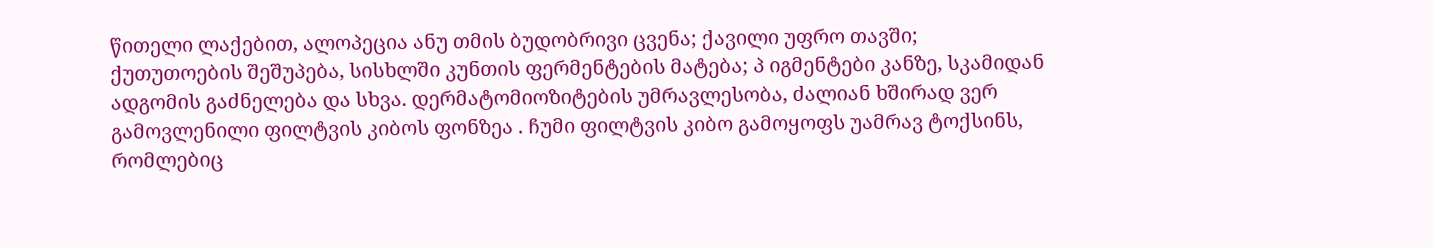წითელი ლაქებით, ალოპეცია ანუ თმის ბუდობრივი ცვენა; ქავილი უფრო თავში; ქუთუთოების შეშუპება, სისხლში კუნთის ფერმენტების მატება; პ იგმენტები კანზე, სკამიდან ადგომის გაძნელება და სხვა. დერმატომიოზიტების უმრავლესობა, ძალიან ხშირად ვერ გამოვლენილი ფილტვის კიბოს ფონზეა . ჩუმი ფილტვის კიბო გამოყოფს უამრავ ტოქსინს, რომლებიც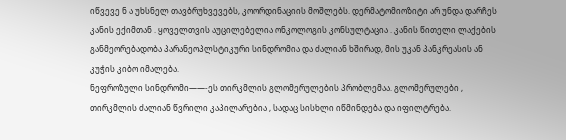იწვევე ნ ა უხსნელ თავბრუხვევებს, კოორდინაციის მოშლებს. დერმატომიოზიტი არ უნდა დარჩეს კანის ექიმთან . ყოველთვის აუცილებელია ონკოლოგის კონსულტაცია . კანის წითელი ლაქების განმეორებადობა პარანეოპლსტიკური სინდრომია და ძალიან ხშირად, მის უკან პანკრეასის ან კუჭის კიბო იმალება.
ნეფროზული სინდრომი——-ეს თირკმლის გლომერულების პრობლემაა. გლომერულები , თირკმლის ძალიან წვრილი კაპილარებია , სადაც სისხლი იწმინდება და იფილტრება.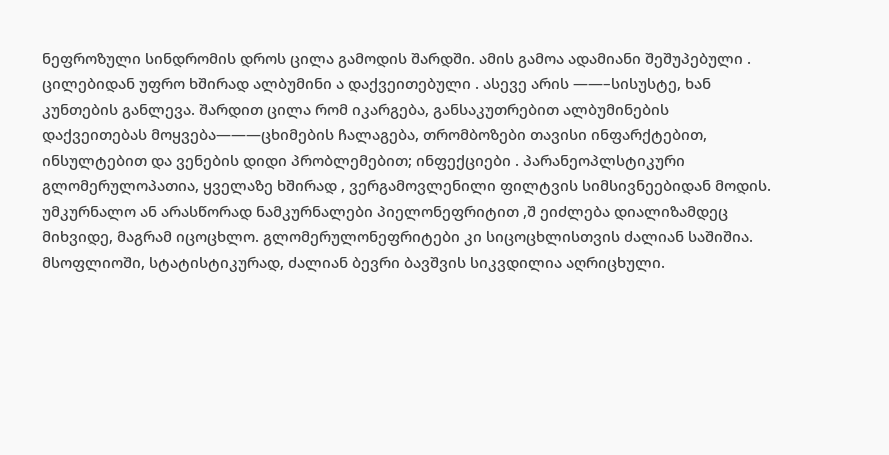ნეფროზული სინდრომის დროს ცილა გამოდის შარდში. ამის გამოა ადამიანი შეშუპებული . ცილებიდან უფრო ხშირად ალბუმინი ა დაქვეითებული . ასევე არის ——–სისუსტე, ხან კუნთების განლევა. შარდით ცილა რომ იკარგება, განსაკუთრებით ალბუმინების დაქვეითებას მოყვება———ცხიმების ჩალაგება, თრომბოზები თავისი ინფარქტებით, ინსულტებით და ვენების დიდი პრობლემებით; ინფექციები . პარანეოპლსტიკური გლომერულოპათია, ყველაზე ხშირად , ვერგამოვლენილი ფილტვის სიმსივნეებიდან მოდის. უმკურნალო ან არასწორად ნამკურნალები პიელონეფრიტით ,შ ეიძლება დიალიზამდეც მიხვიდე, მაგრამ იცოცხლო. გლომერულონეფრიტები კი სიცოცხლისთვის ძალიან საშიშია. მსოფლიოში, სტატისტიკურად, ძალიან ბევრი ბავშვის სიკვდილია აღრიცხული.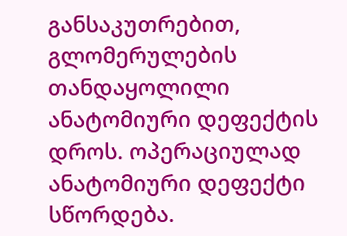განსაკუთრებით, გლომერულების თანდაყოლილი ანატომიური დეფექტის დროს. ოპერაციულად ანატომიური დეფექტი სწორდება.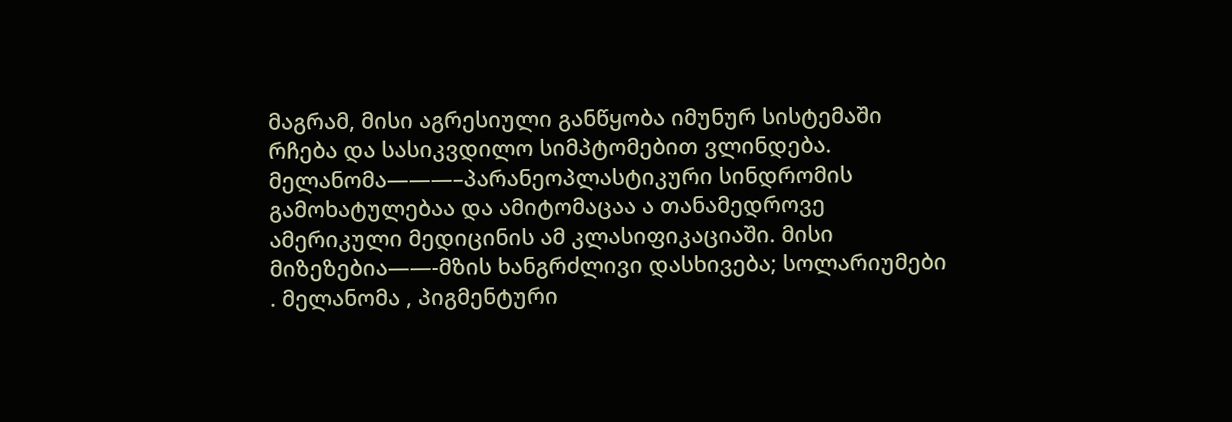მაგრამ, მისი აგრესიული განწყობა იმუნურ სისტემაში რჩება და სასიკვდილო სიმპტომებით ვლინდება.
მელანომა———–პარანეოპლასტიკური სინდრომის გამოხატულებაა და ამიტომაცაა ა თანამედროვე ამერიკული მედიცინის ამ კლასიფიკაციაში. მისი მიზეზებია——-მზის ხანგრძლივი დასხივება; სოლარიუმები . მელანომა , პიგმენტური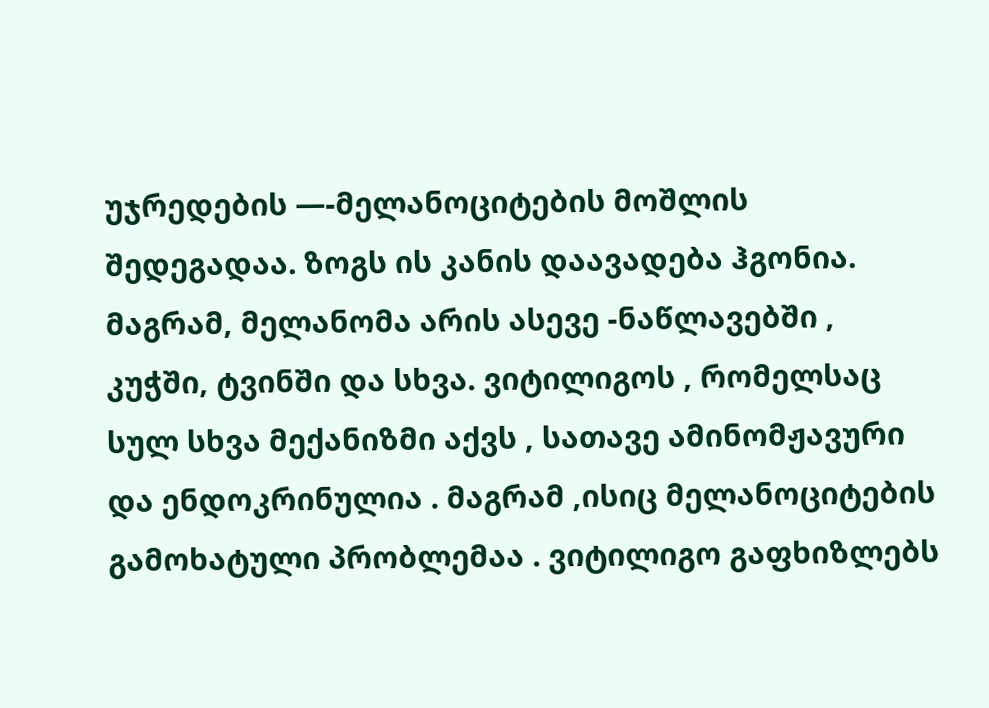უჯრედების —-მელანოციტების მოშლის შედეგადაა. ზოგს ის კანის დაავადება ჰგონია. მაგრამ, მელანომა არის ასევე -ნაწლავებში , კუჭში, ტვინში და სხვა. ვიტილიგოს , რომელსაც სულ სხვა მექანიზმი აქვს , სათავე ამინომჟავური და ენდოკრინულია . მაგრამ ,ისიც მელანოციტების გამოხატული პრობლემაა . ვიტილიგო გაფხიზლებს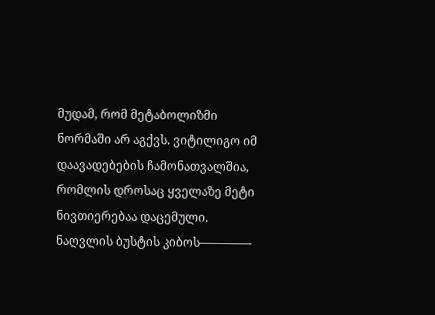მუდამ, რომ მეტაბოლიზმი ნორმაში არ აგქვს. ვიტილიგო იმ დაავადებების ჩამონათვალშია, რომლის დროსაც ყველაზე მეტი ნივთიერებაა დაცემული.
ნაღვლის ბუსტის კიბოს————-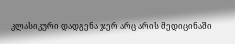კლასიკური დადგენა ჯერ არც არის მედიცინაში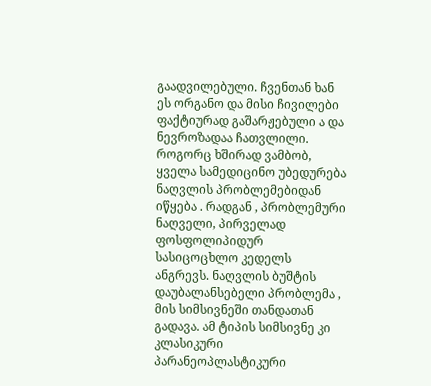გაადვილებული. ჩვენთან ხან ეს ორგანო და მისი ჩივილები ფაქტიურად გაშარჟებული ა და ნევროზადაა ჩათვლილი. როგორც ხშირად ვამბობ, ყველა სამედიცინო უბედურება ნაღვლის პრობლემებიდან იწყება . რადგან , პრობლემური ნაღველი, პირველად ფოსფოლიპიდურ სასიცოცხლო კედელს ანგრევს. ნაღვლის ბუშტის დაუბალანსებელი პრობლემა , მის სიმსივნეში თანდათან გადავა. ამ ტიპის სიმსივნე კი კლასიკური პარანეოპლასტიკური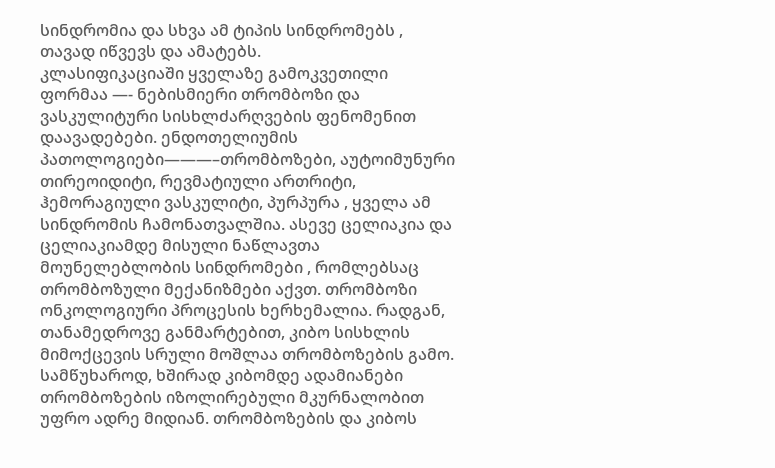სინდრომია და სხვა ამ ტიპის სინდრომებს , თავად იწვევს და ამატებს.
კლასიფიკაციაში ყველაზე გამოკვეთილი ფორმაა —- ნებისმიერი თრომბოზი და ვასკულიტური სისხლძარღვების ფენომენით დაავადებები. ენდოთელიუმის პათოლოგიები———–თრომბოზები, აუტოიმუნური თირეოიდიტი, რევმატიული ართრიტი, ჰემორაგიული ვასკულიტი, პურპურა , ყველა ამ სინდრომის ჩამონათვალშია. ასევე ცელიაკია და ცელიაკიამდე მისული ნაწლავთა მოუნელებლობის სინდრომები , რომლებსაც თრომბოზული მექანიზმები აქვთ. თრომბოზი ონკოლოგიური პროცესის ხერხემალია. რადგან, თანამედროვე განმარტებით, კიბო სისხლის მიმოქცევის სრული მოშლაა თრომბოზების გამო. სამწუხაროდ, ხშირად კიბომდე ადამიანები თრომბოზების იზოლირებული მკურნალობით უფრო ადრე მიდიან. თრომბოზების და კიბოს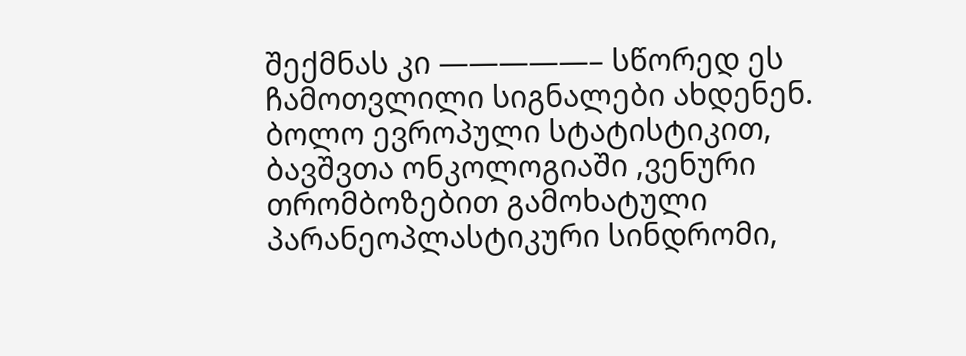შექმნას კი —————– სწორედ ეს ჩამოთვლილი სიგნალები ახდენენ. ბოლო ევროპული სტატისტიკით, ბავშვთა ონკოლოგიაში ,ვენური თრომბოზებით გამოხატული პარანეოპლასტიკური სინდრომი,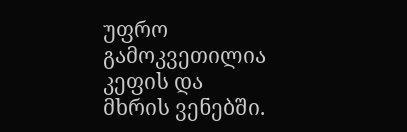უფრო გამოკვეთილია კეფის და მხრის ვენებში.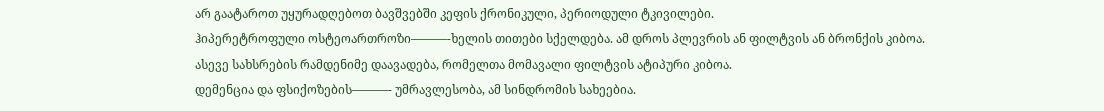არ გაატაროთ უყურადღებოთ ბავშვებში კეფის ქრონიკული, პერიოდული ტკივილები.
ჰიპერეტროფული ოსტეოართროზი———-ხელის თითები სქელდება. ამ დროს პლევრის ან ფილტვის ან ბრონქის კიბოა. ასევე სახსრების რამდენიმე დაავადება, რომელთა მომავალი ფილტვის ატიპური კიბოა.
დემენცია და ფსიქოზების———- უმრავლესობა, ამ სინდრომის სახეებია.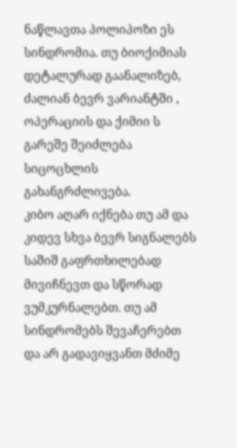ნაწლავთა პოლიპოზი ეს სინდრომია. თუ ბიოქიმიას დეტალურად გაანალიზებ, ძალიან ბევრ ვარიანტში , ოპერაციის და ქიმიი ს გარეშე შეიძლება სიცოცხლის გახანგრძლივება.
კიბო აღარ იქნება თუ ამ და კიდევ სხვა ბევრ სიგნალებს საშიშ გაფრთხილებად მივიჩნევთ და სწორად ვუმკურნალებთ. თუ ამ სინდრომებს შევაჩერებთ და არ გადავიყვანთ მძიმე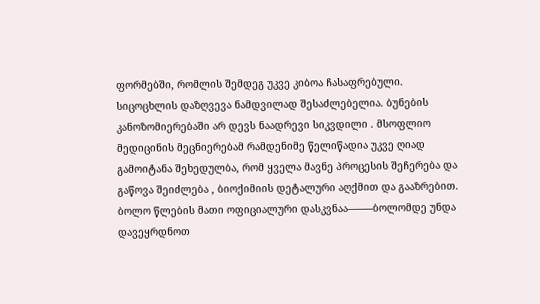ფორმებში, რომლის შემდეგ უკვე კიბოა ჩასაფრებული. სიცოცხლის დაზღვევა ნამდვილად შესაძლებელია. ბუნების კანოზომიერებაში არ დევს ნაადრევი სიკვდილი . მსოფლიო მედიცინის მეცნიერებამ რამდენიმე წელიწადია უკვე ღიად გამოიტანა შეხედულბა, რომ ყველა მავნე პროცესის შეჩერება და გაწოვა შეიძლება , ბიოქიმიის დეტალური აღქმით და გააზრებით. ბოლო წლების მათი ოფიციალური დასკვნაა——–ბოლომდე უნდა დავეყრდნოთ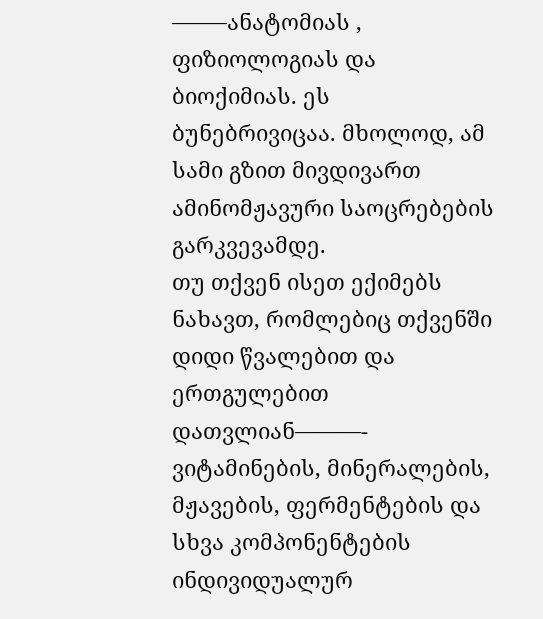——–ანატომიას , ფიზიოლოგიას და ბიოქიმიას. ეს ბუნებრივიცაა. მხოლოდ, ამ სამი გზით მივდივართ ამინომჟავური საოცრებების გარკვევამდე.
თუ თქვენ ისეთ ექიმებს ნახავთ, რომლებიც თქვენში დიდი წვალებით და ერთგულებით დათვლიან———- ვიტამინების, მინერალების, მჟავების, ფერმენტების და სხვა კომპონენტების ინდივიდუალურ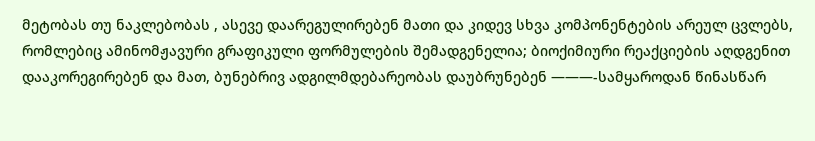მეტობას თუ ნაკლებობას , ასევე დაარეგულირებენ მათი და კიდევ სხვა კომპონენტების არეულ ცვლებს, რომლებიც ამინომჟავური გრაფიკული ფორმულების შემადგენელია; ბიოქიმიური რეაქციების აღდგენით დააკორეგირებენ და მათ, ბუნებრივ ადგილმდებარეობას დაუბრუნებენ ———-სამყაროდან წინასწარ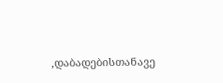,დაბადებისთანავე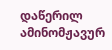დაწერილ ამინომჟავურ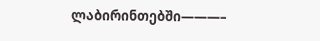ლაბირინთებში———–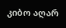კიბო აღარ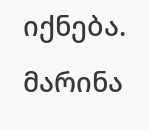იქნება.
მარინა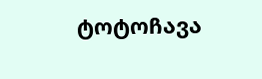ტოტოჩავა